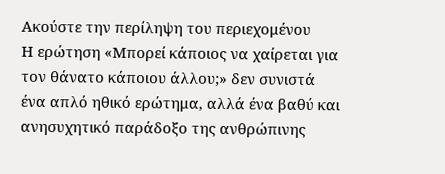Ακούστε την περίληψη του περιεχομένου
Η ερώτηση «Μπορεί κάποιος να χαίρεται για τον θάνατο κάποιου άλλου;» δεν συνιστά ένα απλό ηθικό ερώτημα, αλλά ένα βαθύ και ανησυχητικό παράδοξο της ανθρώπινης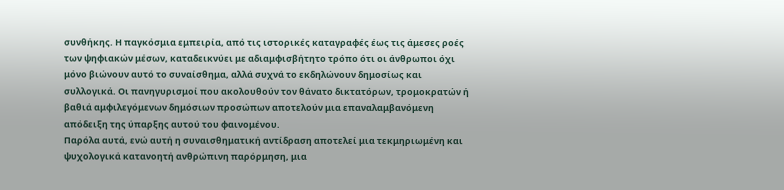συνθήκης. Η παγκόσμια εμπειρία, από τις ιστορικές καταγραφές έως τις άμεσες ροές των ψηφιακών μέσων, καταδεικνύει με αδιαμφισβήτητο τρόπο ότι οι άνθρωποι όχι μόνο βιώνουν αυτό το συναίσθημα, αλλά συχνά το εκδηλώνουν δημοσίως και συλλογικά. Οι πανηγυρισμοί που ακολουθούν τον θάνατο δικτατόρων, τρομοκρατών ή βαθιά αμφιλεγόμενων δημόσιων προσώπων αποτελούν μια επαναλαμβανόμενη απόδειξη της ύπαρξης αυτού του φαινομένου.
Παρόλα αυτά, ενώ αυτή η συναισθηματική αντίδραση αποτελεί μια τεκμηριωμένη και ψυχολογικά κατανοητή ανθρώπινη παρόρμηση, μια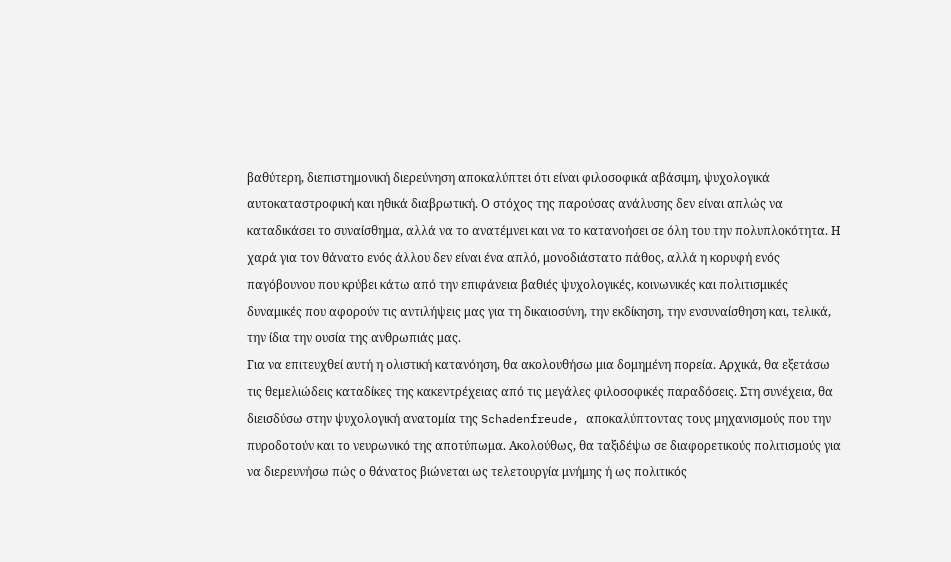βαθύτερη, διεπιστημονική διερεύνηση αποκαλύπτει ότι είναι φιλοσοφικά αβάσιμη, ψυχολογικά αυτοκαταστροφική και ηθικά διαβρωτική. Ο στόχος της παρούσας ανάλυσης δεν είναι απλώς να καταδικάσει το συναίσθημα, αλλά να το ανατέμνει και να το κατανοήσει σε όλη του την πολυπλοκότητα. Η χαρά για τον θάνατο ενός άλλου δεν είναι ένα απλό, μονοδιάστατο πάθος, αλλά η κορυφή ενός παγόβουνου που κρύβει κάτω από την επιφάνεια βαθιές ψυχολογικές, κοινωνικές και πολιτισμικές δυναμικές που αφορούν τις αντιλήψεις μας για τη δικαιοσύνη, την εκδίκηση, την ενσυναίσθηση και, τελικά, την ίδια την ουσία της ανθρωπιάς μας.
Για να επιτευχθεί αυτή η ολιστική κατανόηση, θα ακολουθήσω μια δομημένη πορεία. Αρχικά, θα εξετάσω τις θεμελιώδεις καταδίκες της κακεντρέχειας από τις μεγάλες φιλοσοφικές παραδόσεις. Στη συνέχεια, θα διεισδύσω στην ψυχολογική ανατομία της Schadenfreude, αποκαλύπτοντας τους μηχανισμούς που την πυροδοτούν και το νευρωνικό της αποτύπωμα. Ακολούθως, θα ταξιδέψω σε διαφορετικούς πολιτισμούς για να διερευνήσω πώς ο θάνατος βιώνεται ως τελετουργία μνήμης ή ως πολιτικός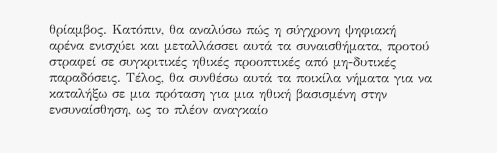θρίαμβος. Κατόπιν, θα αναλύσω πώς η σύγχρονη ψηφιακή αρένα ενισχύει και μεταλλάσσει αυτά τα συναισθήματα, προτού στραφεί σε συγκριτικές ηθικές προοπτικές από μη-δυτικές παραδόσεις. Τέλος, θα συνθέσω αυτά τα ποικίλα νήματα για να καταλήξω σε μια πρόταση για μια ηθική βασισμένη στην ενσυναίσθηση, ως το πλέον αναγκαίο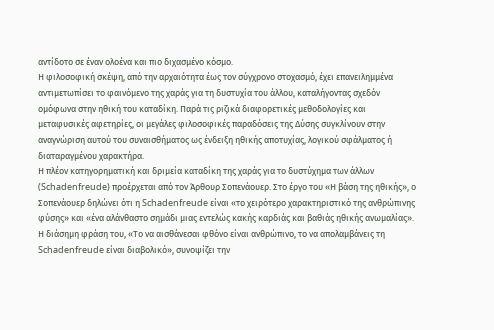αντίδοτο σε έναν ολοένα και πιο διχασμένο κόσμο.
Η φιλοσοφική σκέψη, από την αρχαιότητα έως τον σύγχρονο στοχασμό, έχει επανειλημμένα αντιμετωπίσει το φαινόμενο της χαράς για τη δυστυχία του άλλου, καταλήγοντας σχεδόν ομόφωνα στην ηθική του καταδίκη. Παρά τις ριζικά διαφορετικές μεθοδολογίες και μεταφυσικές αφετηρίες, οι μεγάλες φιλοσοφικές παραδόσεις της Δύσης συγκλίνουν στην αναγνώριση αυτού του συναισθήματος ως ένδειξη ηθικής αποτυχίας, λογικού σφάλματος ή διαταραγμένου χαρακτήρα.
Η πλέον κατηγορηματική και δριμεία καταδίκη της χαράς για το δυστύχημα των άλλων (Schadenfreude) προέρχεται από τον Άρθουρ Σοπενάουερ. Στο έργο του «Η βάση της ηθικής», ο Σοπενάουερ δηλώνει ότι η Schadenfreude είναι «το χειρότερο χαρακτηριστικό της ανθρώπινης φύσης» και «ένα αλάνθαστο σημάδι μιας εντελώς κακής καρδιάς και βαθιάς ηθικής ανωμαλίας». Η διάσημη φράση του, «Το να αισθάνεσαι φθόνο είναι ανθρώπινο, το να απολαμβάνεις τη Schadenfreude είναι διαβολικό», συνοψίζει την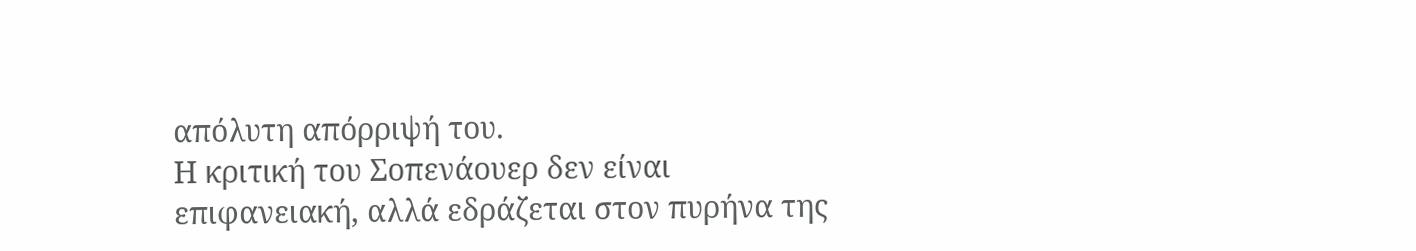απόλυτη απόρριψή του.
Η κριτική του Σοπενάουερ δεν είναι επιφανειακή, αλλά εδράζεται στον πυρήνα της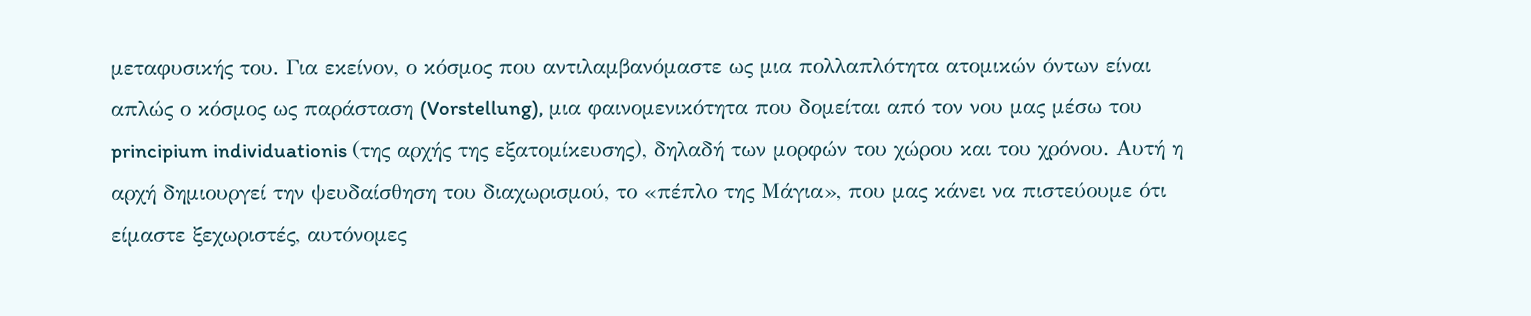μεταφυσικής του. Για εκείνον, ο κόσμος που αντιλαμβανόμαστε ως μια πολλαπλότητα ατομικών όντων είναι απλώς ο κόσμος ως παράσταση (Vorstellung), μια φαινομενικότητα που δομείται από τον νου μας μέσω του principium individuationis (της αρχής της εξατομίκευσης), δηλαδή των μορφών του χώρου και του χρόνου. Αυτή η αρχή δημιουργεί την ψευδαίσθηση του διαχωρισμού, το «πέπλο της Μάγια», που μας κάνει να πιστεύουμε ότι είμαστε ξεχωριστές, αυτόνομες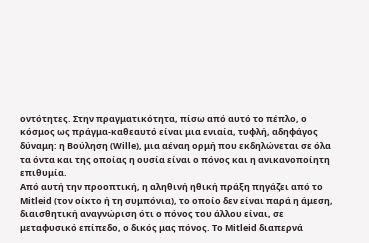οντότητες. Στην πραγματικότητα, πίσω από αυτό το πέπλο, ο κόσμος ως πράγμα-καθεαυτό είναι μια ενιαία, τυφλή, αδηφάγος δύναμη: η Βούληση (Wille), μια αέναη ορμή που εκδηλώνεται σε όλα τα όντα και της οποίας η ουσία είναι ο πόνος και η ανικανοποίητη επιθυμία.
Από αυτή την προοπτική, η αληθινή ηθική πράξη πηγάζει από το Mitleid (τον οίκτο ή τη συμπόνια), το οποίο δεν είναι παρά η άμεση, διαισθητική αναγνώριση ότι ο πόνος του άλλου είναι, σε μεταφυσικό επίπεδο, ο δικός μας πόνος. Το Mitleid διαπερνά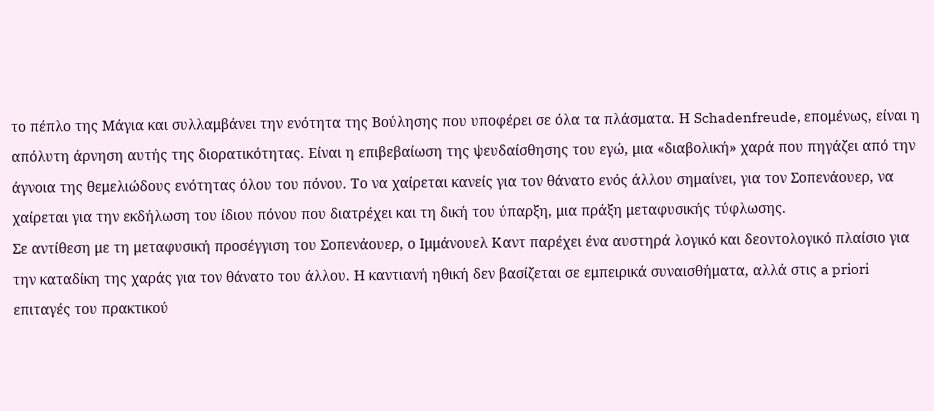το πέπλο της Μάγια και συλλαμβάνει την ενότητα της Βούλησης που υποφέρει σε όλα τα πλάσματα. Η Schadenfreude, επομένως, είναι η απόλυτη άρνηση αυτής της διορατικότητας. Είναι η επιβεβαίωση της ψευδαίσθησης του εγώ, μια «διαβολική» χαρά που πηγάζει από την άγνοια της θεμελιώδους ενότητας όλου του πόνου. Το να χαίρεται κανείς για τον θάνατο ενός άλλου σημαίνει, για τον Σοπενάουερ, να χαίρεται για την εκδήλωση του ίδιου πόνου που διατρέχει και τη δική του ύπαρξη, μια πράξη μεταφυσικής τύφλωσης.
Σε αντίθεση με τη μεταφυσική προσέγγιση του Σοπενάουερ, ο Ιμμάνουελ Καντ παρέχει ένα αυστηρά λογικό και δεοντολογικό πλαίσιο για την καταδίκη της χαράς για τον θάνατο του άλλου. Η καντιανή ηθική δεν βασίζεται σε εμπειρικά συναισθήματα, αλλά στις a priori επιταγές του πρακτικού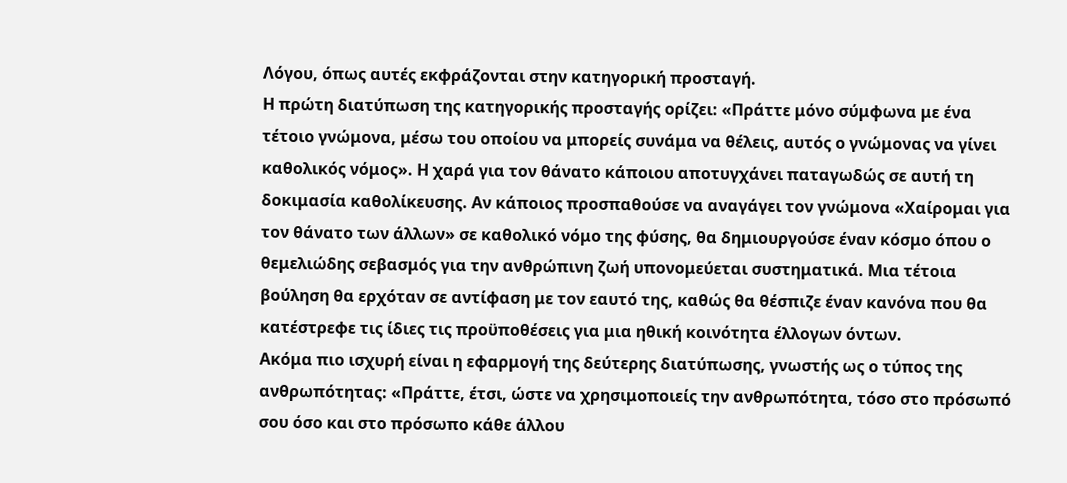Λόγου, όπως αυτές εκφράζονται στην κατηγορική προσταγή.
Η πρώτη διατύπωση της κατηγορικής προσταγής ορίζει: «Πράττε μόνο σύμφωνα με ένα τέτοιο γνώμονα, μέσω του οποίου να μπορείς συνάμα να θέλεις, αυτός ο γνώμονας να γίνει καθολικός νόμος». Η χαρά για τον θάνατο κάποιου αποτυγχάνει παταγωδώς σε αυτή τη δοκιμασία καθολίκευσης. Αν κάποιος προσπαθούσε να αναγάγει τον γνώμονα «Χαίρομαι για τον θάνατο των άλλων» σε καθολικό νόμο της φύσης, θα δημιουργούσε έναν κόσμο όπου ο θεμελιώδης σεβασμός για την ανθρώπινη ζωή υπονομεύεται συστηματικά. Μια τέτοια βούληση θα ερχόταν σε αντίφαση με τον εαυτό της, καθώς θα θέσπιζε έναν κανόνα που θα κατέστρεφε τις ίδιες τις προϋποθέσεις για μια ηθική κοινότητα έλλογων όντων.
Ακόμα πιο ισχυρή είναι η εφαρμογή της δεύτερης διατύπωσης, γνωστής ως ο τύπος της ανθρωπότητας: «Πράττε, έτσι, ώστε να χρησιμοποιείς την ανθρωπότητα, τόσο στο πρόσωπό σου όσο και στο πρόσωπο κάθε άλλου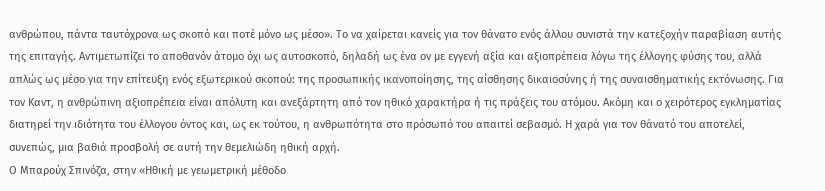ανθρώπου, πάντα ταυτόχρονα ως σκοπό και ποτέ μόνο ως μέσο». Το να χαίρεται κανείς για τον θάνατο ενός άλλου συνιστά την κατεξοχήν παραβίαση αυτής της επιταγής. Αντιμετωπίζει το αποθανόν άτομο όχι ως αυτοσκοπό, δηλαδή ως ένα ον με εγγενή αξία και αξιοπρέπεια λόγω της έλλογης φύσης του, αλλά απλώς ως μέσο για την επίτευξη ενός εξωτερικού σκοπού: της προσωπικής ικανοποίησης, της αίσθησης δικαιοσύνης ή της συναισθηματικής εκτόνωσης. Για τον Καντ, η ανθρώπινη αξιοπρέπεια είναι απόλυτη και ανεξάρτητη από τον ηθικό χαρακτήρα ή τις πράξεις του ατόμου. Ακόμη και ο χειρότερος εγκληματίας διατηρεί την ιδιότητα του έλλογου όντος και, ως εκ τούτου, η ανθρωπότητα στο πρόσωπό του απαιτεί σεβασμό. Η χαρά για τον θάνατό του αποτελεί, συνεπώς, μια βαθιά προσβολή σε αυτή την θεμελιώδη ηθική αρχή.
Ο Μπαρούχ Σπινόζα, στην «Ηθική με γεωμετρική μέθοδο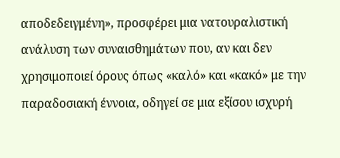αποδεδειγμένη», προσφέρει μια νατουραλιστική ανάλυση των συναισθημάτων που, αν και δεν χρησιμοποιεί όρους όπως «καλό» και «κακό» με την παραδοσιακή έννοια, οδηγεί σε μια εξίσου ισχυρή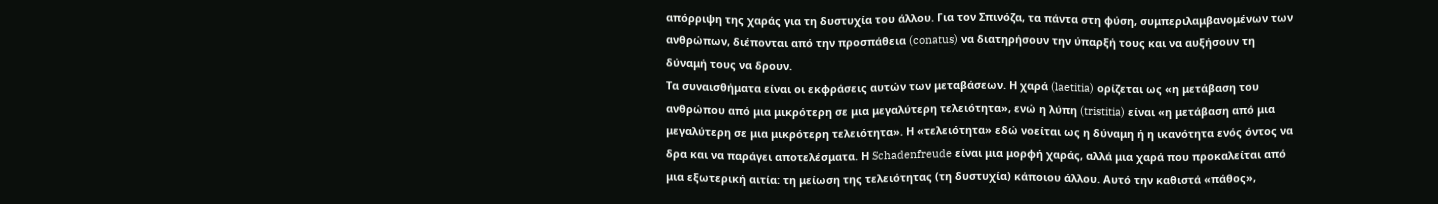απόρριψη της χαράς για τη δυστυχία του άλλου. Για τον Σπινόζα, τα πάντα στη φύση, συμπεριλαμβανομένων των ανθρώπων, διέπονται από την προσπάθεια (conatus) να διατηρήσουν την ύπαρξή τους και να αυξήσουν τη δύναμή τους να δρουν.
Τα συναισθήματα είναι οι εκφράσεις αυτών των μεταβάσεων. Η χαρά (laetitia) ορίζεται ως «η μετάβαση του ανθρώπου από μια μικρότερη σε μια μεγαλύτερη τελειότητα», ενώ η λύπη (tristitia) είναι «η μετάβαση από μια μεγαλύτερη σε μια μικρότερη τελειότητα». Η «τελειότητα» εδώ νοείται ως η δύναμη ή η ικανότητα ενός όντος να δρα και να παράγει αποτελέσματα. Η Schadenfreude είναι μια μορφή χαράς, αλλά μια χαρά που προκαλείται από μια εξωτερική αιτία: τη μείωση της τελειότητας (τη δυστυχία) κάποιου άλλου. Αυτό την καθιστά «πάθος»,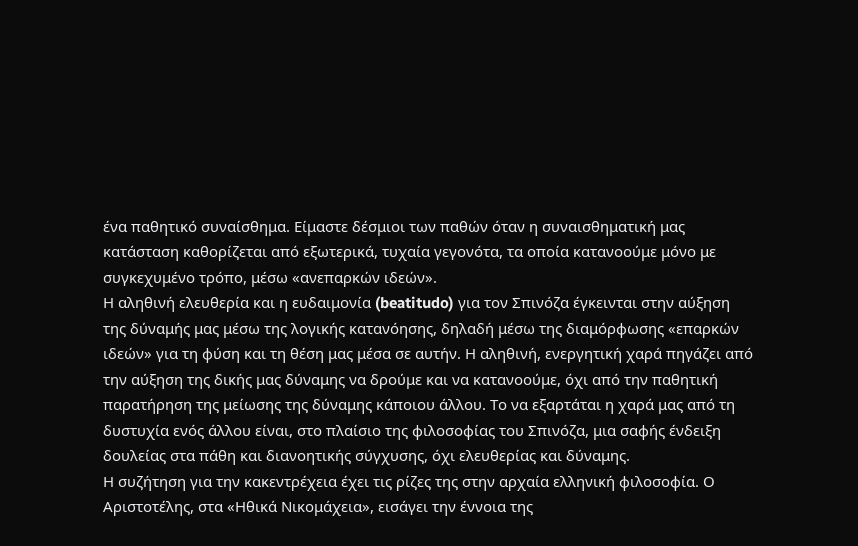ένα παθητικό συναίσθημα. Είμαστε δέσμιοι των παθών όταν η συναισθηματική μας κατάσταση καθορίζεται από εξωτερικά, τυχαία γεγονότα, τα οποία κατανοούμε μόνο με συγκεχυμένο τρόπο, μέσω «ανεπαρκών ιδεών».
Η αληθινή ελευθερία και η ευδαιμονία (beatitudo) για τον Σπινόζα έγκεινται στην αύξηση της δύναμής μας μέσω της λογικής κατανόησης, δηλαδή μέσω της διαμόρφωσης «επαρκών ιδεών» για τη φύση και τη θέση μας μέσα σε αυτήν. Η αληθινή, ενεργητική χαρά πηγάζει από την αύξηση της δικής μας δύναμης να δρούμε και να κατανοούμε, όχι από την παθητική παρατήρηση της μείωσης της δύναμης κάποιου άλλου. Το να εξαρτάται η χαρά μας από τη δυστυχία ενός άλλου είναι, στο πλαίσιο της φιλοσοφίας του Σπινόζα, μια σαφής ένδειξη δουλείας στα πάθη και διανοητικής σύγχυσης, όχι ελευθερίας και δύναμης.
Η συζήτηση για την κακεντρέχεια έχει τις ρίζες της στην αρχαία ελληνική φιλοσοφία. Ο Αριστοτέλης, στα «Ηθικά Νικομάχεια», εισάγει την έννοια της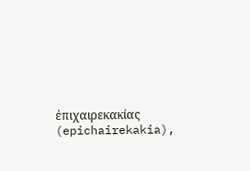ἐπιχαιρεκακίας (epichairekakia),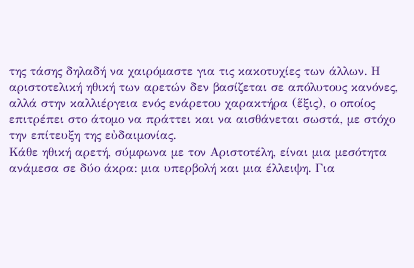της τάσης δηλαδή να χαιρόμαστε για τις κακοτυχίες των άλλων. Η αριστοτελική ηθική των αρετών δεν βασίζεται σε απόλυτους κανόνες, αλλά στην καλλιέργεια ενός ενάρετου χαρακτήρα (ἕξις), ο οποίος επιτρέπει στο άτομο να πράττει και να αισθάνεται σωστά, με στόχο την επίτευξη της εὐδαιμονίας.
Κάθε ηθική αρετή, σύμφωνα με τον Αριστοτέλη, είναι μια μεσότητα ανάμεσα σε δύο άκρα: μια υπερβολή και μια έλλειψη. Για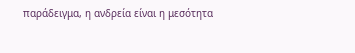παράδειγμα, η ανδρεία είναι η μεσότητα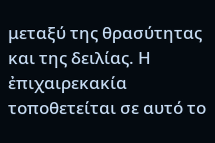μεταξύ της θρασύτητας και της δειλίας. Η ἐπιχαιρεκακία τοποθετείται σε αυτό το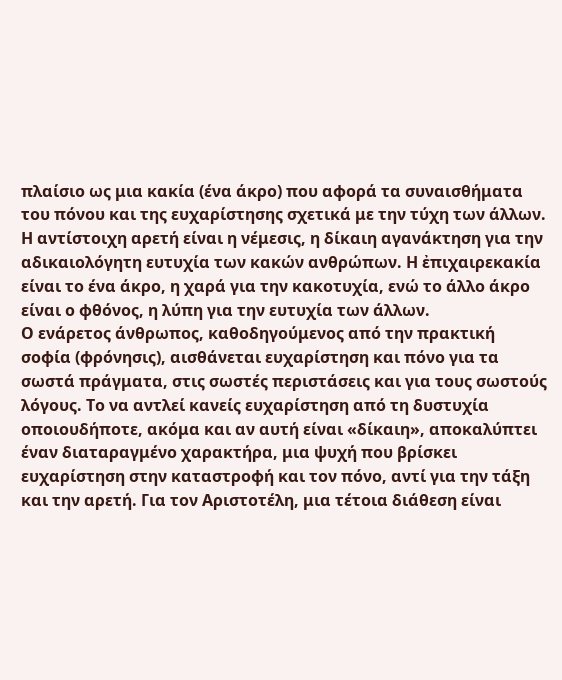πλαίσιο ως μια κακία (ένα άκρο) που αφορά τα συναισθήματα του πόνου και της ευχαρίστησης σχετικά με την τύχη των άλλων. Η αντίστοιχη αρετή είναι η νέμεσις, η δίκαιη αγανάκτηση για την αδικαιολόγητη ευτυχία των κακών ανθρώπων. Η ἐπιχαιρεκακία είναι το ένα άκρο, η χαρά για την κακοτυχία, ενώ το άλλο άκρο είναι ο φθόνος, η λύπη για την ευτυχία των άλλων.
Ο ενάρετος άνθρωπος, καθοδηγούμενος από την πρακτική σοφία (φρόνησις), αισθάνεται ευχαρίστηση και πόνο για τα σωστά πράγματα, στις σωστές περιστάσεις και για τους σωστούς λόγους. Το να αντλεί κανείς ευχαρίστηση από τη δυστυχία οποιουδήποτε, ακόμα και αν αυτή είναι «δίκαιη», αποκαλύπτει έναν διαταραγμένο χαρακτήρα, μια ψυχή που βρίσκει ευχαρίστηση στην καταστροφή και τον πόνο, αντί για την τάξη και την αρετή. Για τον Αριστοτέλη, μια τέτοια διάθεση είναι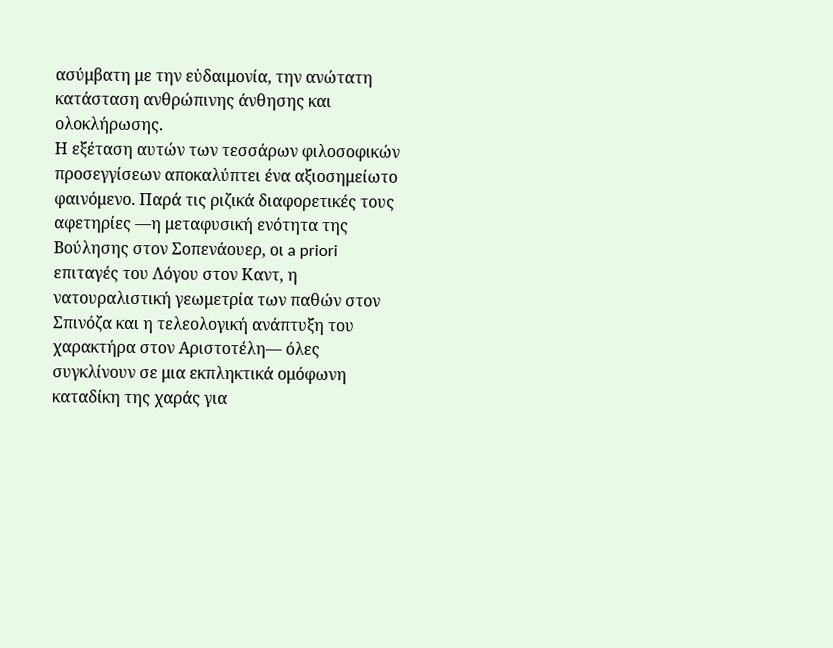ασύμβατη με την εὐδαιμονία, την ανώτατη κατάσταση ανθρώπινης άνθησης και ολοκλήρωσης.
Η εξέταση αυτών των τεσσάρων φιλοσοφικών προσεγγίσεων αποκαλύπτει ένα αξιοσημείωτο φαινόμενο. Παρά τις ριζικά διαφορετικές τους αφετηρίες —η μεταφυσική ενότητα της Βούλησης στον Σοπενάουερ, οι a priori επιταγές του Λόγου στον Καντ, η νατουραλιστική γεωμετρία των παθών στον Σπινόζα και η τελεολογική ανάπτυξη του χαρακτήρα στον Αριστοτέλη— όλες συγκλίνουν σε μια εκπληκτικά ομόφωνη καταδίκη της χαράς για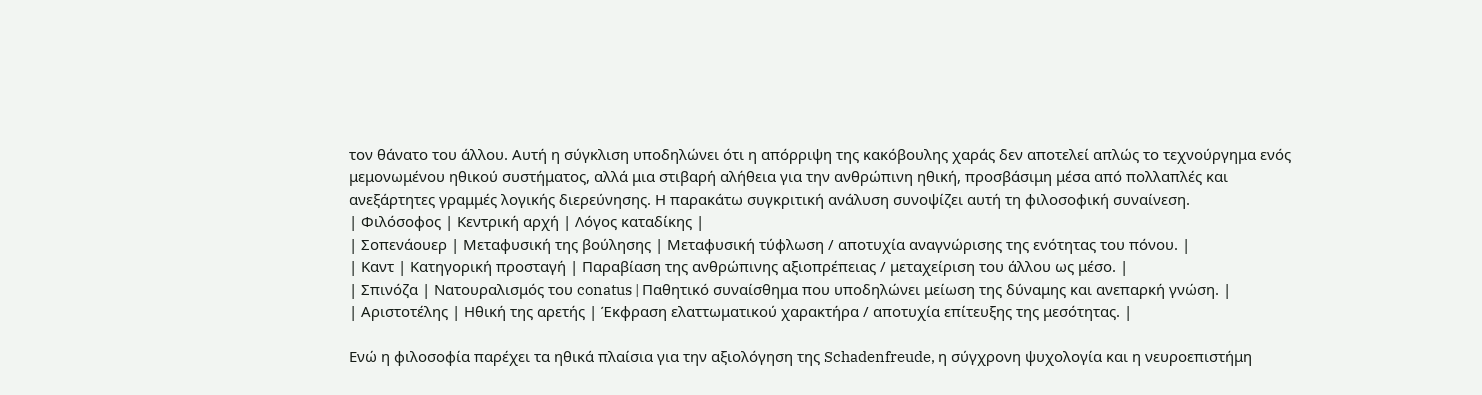τον θάνατο του άλλου. Αυτή η σύγκλιση υποδηλώνει ότι η απόρριψη της κακόβουλης χαράς δεν αποτελεί απλώς το τεχνούργημα ενός μεμονωμένου ηθικού συστήματος, αλλά μια στιβαρή αλήθεια για την ανθρώπινη ηθική, προσβάσιμη μέσα από πολλαπλές και ανεξάρτητες γραμμές λογικής διερεύνησης. Η παρακάτω συγκριτική ανάλυση συνοψίζει αυτή τη φιλοσοφική συναίνεση.
| Φιλόσοφος | Κεντρική αρχή | Λόγος καταδίκης |
| Σοπενάουερ | Μεταφυσική της βούλησης | Μεταφυσική τύφλωση / αποτυχία αναγνώρισης της ενότητας του πόνου. |
| Καντ | Κατηγορική προσταγή | Παραβίαση της ανθρώπινης αξιοπρέπειας / μεταχείριση του άλλου ως μέσο. |
| Σπινόζα | Νατουραλισμός του conatus | Παθητικό συναίσθημα που υποδηλώνει μείωση της δύναμης και ανεπαρκή γνώση. |
| Αριστοτέλης | Ηθική της αρετής | Έκφραση ελαττωματικού χαρακτήρα / αποτυχία επίτευξης της μεσότητας. |

Ενώ η φιλοσοφία παρέχει τα ηθικά πλαίσια για την αξιολόγηση της Schadenfreude, η σύγχρονη ψυχολογία και η νευροεπιστήμη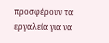προσφέρουν τα εργαλεία για να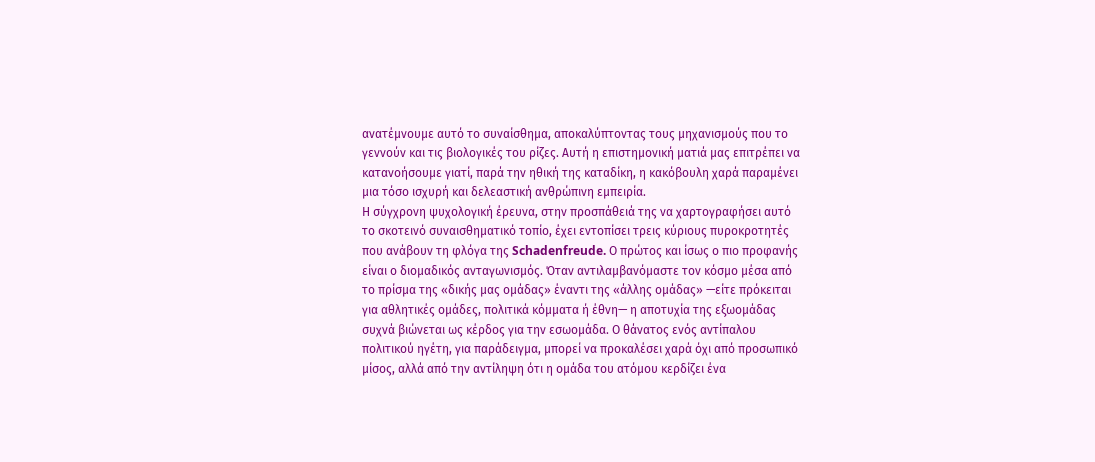ανατέμνουμε αυτό το συναίσθημα, αποκαλύπτοντας τους μηχανισμούς που το γεννούν και τις βιολογικές του ρίζες. Αυτή η επιστημονική ματιά μας επιτρέπει να κατανοήσουμε γιατί, παρά την ηθική της καταδίκη, η κακόβουλη χαρά παραμένει μια τόσο ισχυρή και δελεαστική ανθρώπινη εμπειρία.
Η σύγχρονη ψυχολογική έρευνα, στην προσπάθειά της να χαρτογραφήσει αυτό το σκοτεινό συναισθηματικό τοπίο, έχει εντοπίσει τρεις κύριους πυροκροτητές που ανάβουν τη φλόγα της Schadenfreude. Ο πρώτος και ίσως ο πιο προφανής είναι ο διομαδικός ανταγωνισμός. Όταν αντιλαμβανόμαστε τον κόσμο μέσα από το πρίσμα της «δικής μας ομάδας» έναντι της «άλλης ομάδας» —είτε πρόκειται για αθλητικές ομάδες, πολιτικά κόμματα ή έθνη— η αποτυχία της εξωομάδας συχνά βιώνεται ως κέρδος για την εσωομάδα. Ο θάνατος ενός αντίπαλου πολιτικού ηγέτη, για παράδειγμα, μπορεί να προκαλέσει χαρά όχι από προσωπικό μίσος, αλλά από την αντίληψη ότι η ομάδα του ατόμου κερδίζει ένα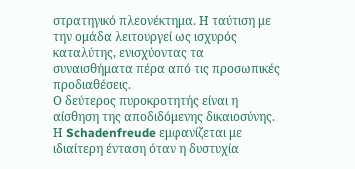στρατηγικό πλεονέκτημα. Η ταύτιση με την ομάδα λειτουργεί ως ισχυρός καταλύτης, ενισχύοντας τα συναισθήματα πέρα από τις προσωπικές προδιαθέσεις.
Ο δεύτερος πυροκροτητής είναι η αίσθηση της αποδιδόμενης δικαιοσύνης. Η Schadenfreude εμφανίζεται με ιδιαίτερη ένταση όταν η δυστυχία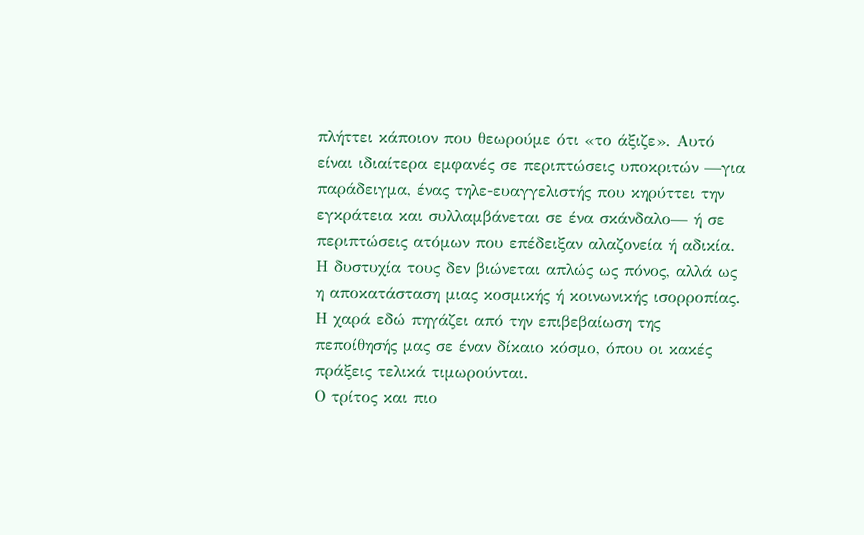πλήττει κάποιον που θεωρούμε ότι «το άξιζε». Αυτό είναι ιδιαίτερα εμφανές σε περιπτώσεις υποκριτών —για παράδειγμα, ένας τηλε-ευαγγελιστής που κηρύττει την εγκράτεια και συλλαμβάνεται σε ένα σκάνδαλο— ή σε περιπτώσεις ατόμων που επέδειξαν αλαζονεία ή αδικία. Η δυστυχία τους δεν βιώνεται απλώς ως πόνος, αλλά ως η αποκατάσταση μιας κοσμικής ή κοινωνικής ισορροπίας. Η χαρά εδώ πηγάζει από την επιβεβαίωση της πεποίθησής μας σε έναν δίκαιο κόσμο, όπου οι κακές πράξεις τελικά τιμωρούνται.
Ο τρίτος και πιο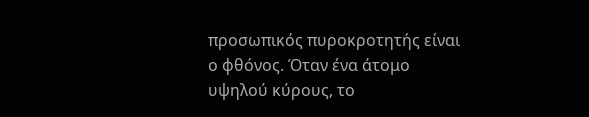προσωπικός πυροκροτητής είναι ο φθόνος. Όταν ένα άτομο υψηλού κύρους, το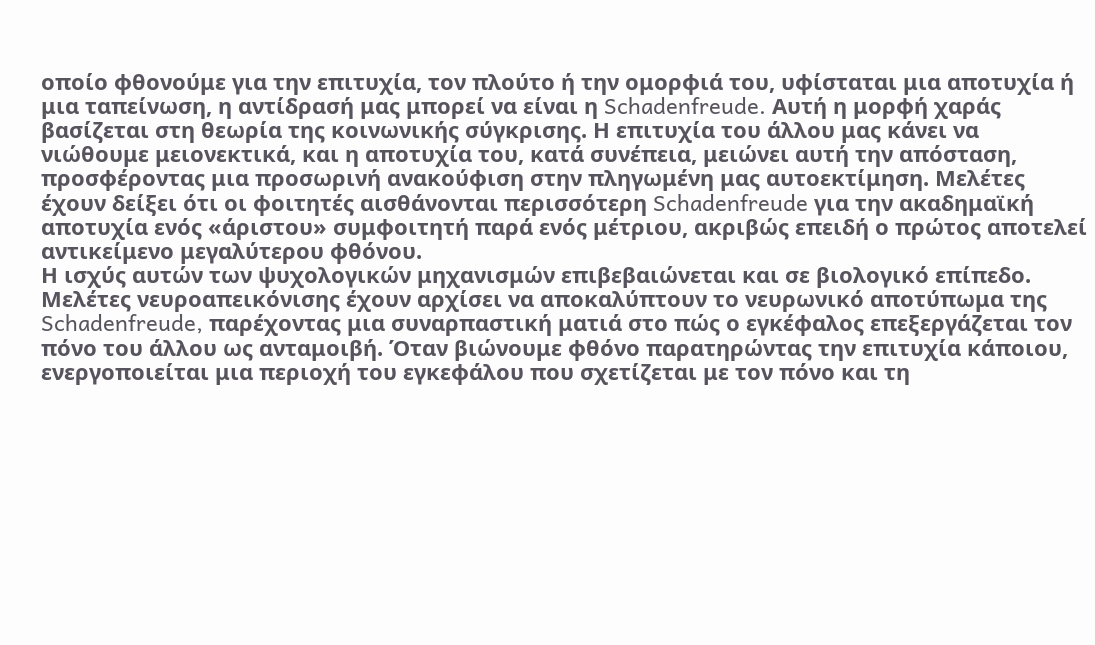οποίο φθονούμε για την επιτυχία, τον πλούτο ή την ομορφιά του, υφίσταται μια αποτυχία ή μια ταπείνωση, η αντίδρασή μας μπορεί να είναι η Schadenfreude. Αυτή η μορφή χαράς βασίζεται στη θεωρία της κοινωνικής σύγκρισης. Η επιτυχία του άλλου μας κάνει να νιώθουμε μειονεκτικά, και η αποτυχία του, κατά συνέπεια, μειώνει αυτή την απόσταση, προσφέροντας μια προσωρινή ανακούφιση στην πληγωμένη μας αυτοεκτίμηση. Μελέτες έχουν δείξει ότι οι φοιτητές αισθάνονται περισσότερη Schadenfreude για την ακαδημαϊκή αποτυχία ενός «άριστου» συμφοιτητή παρά ενός μέτριου, ακριβώς επειδή ο πρώτος αποτελεί αντικείμενο μεγαλύτερου φθόνου.
Η ισχύς αυτών των ψυχολογικών μηχανισμών επιβεβαιώνεται και σε βιολογικό επίπεδο. Μελέτες νευροαπεικόνισης έχουν αρχίσει να αποκαλύπτουν το νευρωνικό αποτύπωμα της Schadenfreude, παρέχοντας μια συναρπαστική ματιά στο πώς ο εγκέφαλος επεξεργάζεται τον πόνο του άλλου ως ανταμοιβή. Όταν βιώνουμε φθόνο παρατηρώντας την επιτυχία κάποιου, ενεργοποιείται μια περιοχή του εγκεφάλου που σχετίζεται με τον πόνο και τη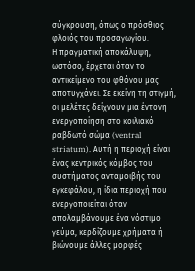σύγκρουση, όπως ο πρόσθιος φλοιός του προσαγωγίου.
Η πραγματική αποκάλυψη, ωστόσο, έρχεται όταν το αντικείμενο του φθόνου μας αποτυγχάνει. Σε εκείνη τη στιγμή, οι μελέτες δείχνουν μια έντονη ενεργοποίηση στο κοιλιακό ραβδωτό σώμα (ventral striatum). Αυτή η περιοχή είναι ένας κεντρικός κόμβος του συστήματος ανταμοιβής του εγκεφάλου, η ίδια περιοχή που ενεργοποιείται όταν απολαμβάνουμε ένα νόστιμο γεύμα, κερδίζουμε χρήματα ή βιώνουμε άλλες μορφές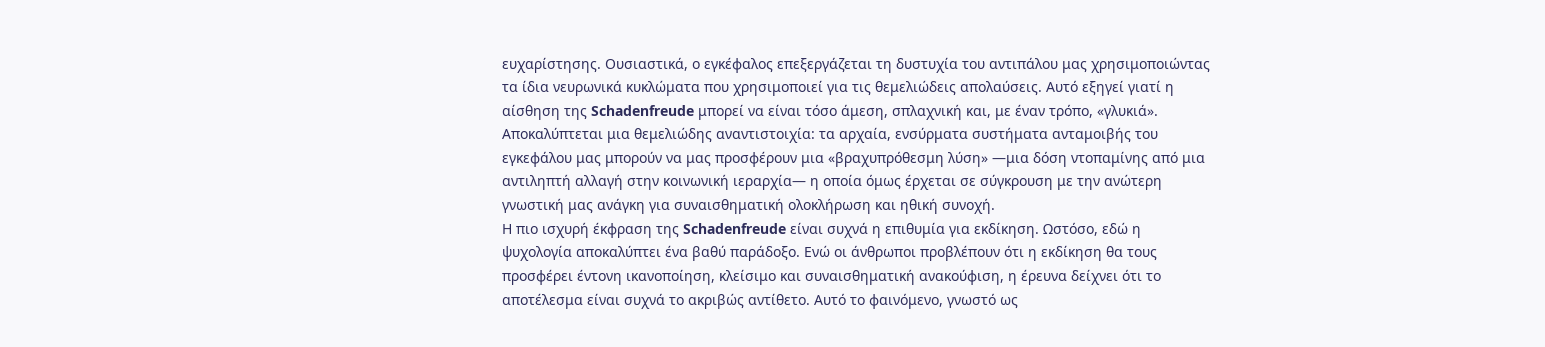ευχαρίστησης. Ουσιαστικά, ο εγκέφαλος επεξεργάζεται τη δυστυχία του αντιπάλου μας χρησιμοποιώντας τα ίδια νευρωνικά κυκλώματα που χρησιμοποιεί για τις θεμελιώδεις απολαύσεις. Αυτό εξηγεί γιατί η αίσθηση της Schadenfreude μπορεί να είναι τόσο άμεση, σπλαχνική και, με έναν τρόπο, «γλυκιά». Αποκαλύπτεται μια θεμελιώδης αναντιστοιχία: τα αρχαία, ενσύρματα συστήματα ανταμοιβής του εγκεφάλου μας μπορούν να μας προσφέρουν μια «βραχυπρόθεσμη λύση» —μια δόση ντοπαμίνης από μια αντιληπτή αλλαγή στην κοινωνική ιεραρχία— η οποία όμως έρχεται σε σύγκρουση με την ανώτερη γνωστική μας ανάγκη για συναισθηματική ολοκλήρωση και ηθική συνοχή.
Η πιο ισχυρή έκφραση της Schadenfreude είναι συχνά η επιθυμία για εκδίκηση. Ωστόσο, εδώ η ψυχολογία αποκαλύπτει ένα βαθύ παράδοξο. Ενώ οι άνθρωποι προβλέπουν ότι η εκδίκηση θα τους προσφέρει έντονη ικανοποίηση, κλείσιμο και συναισθηματική ανακούφιση, η έρευνα δείχνει ότι το αποτέλεσμα είναι συχνά το ακριβώς αντίθετο. Αυτό το φαινόμενο, γνωστό ως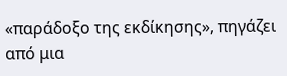«παράδοξο της εκδίκησης», πηγάζει από μια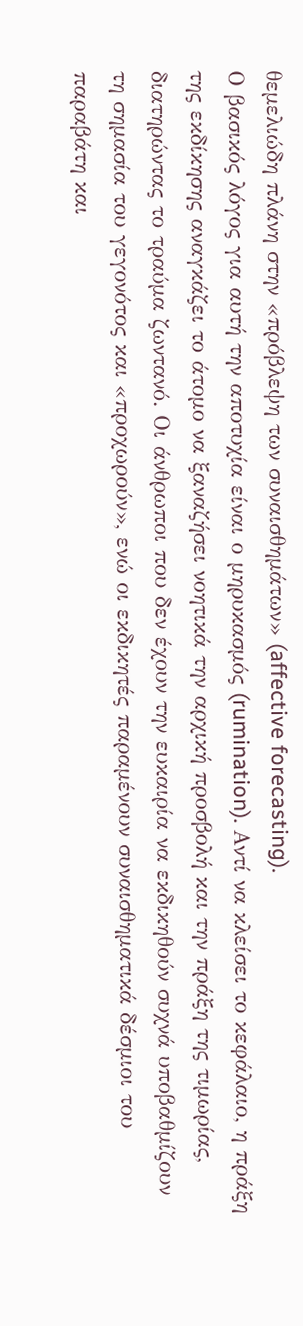θεμελιώδη πλάνη στην «πρόβλεψη των συναισθημάτων» (affective forecasting).
Ο βασικός λόγος για αυτή την αποτυχία είναι ο μηρυκασμός (rumination). Αντί να κλείσει το κεφάλαιο, η πράξη της εκδίκησης αναγκάζει το άτομο να ξαναζήσει νοητικά την αρχική προσβολή και την πράξη της τιμωρίας, διατηρώντας το τραύμα ζωντανό. Οι άνθρωποι που δεν έχουν την ευκαιρία να εκδικηθούν συχνά υποβαθμίζουν τη σημασία του γεγονότος και «προχωρούν», ενώ οι εκδικητές παραμένουν συναισθηματικά δέσμιοι του παραβάτη και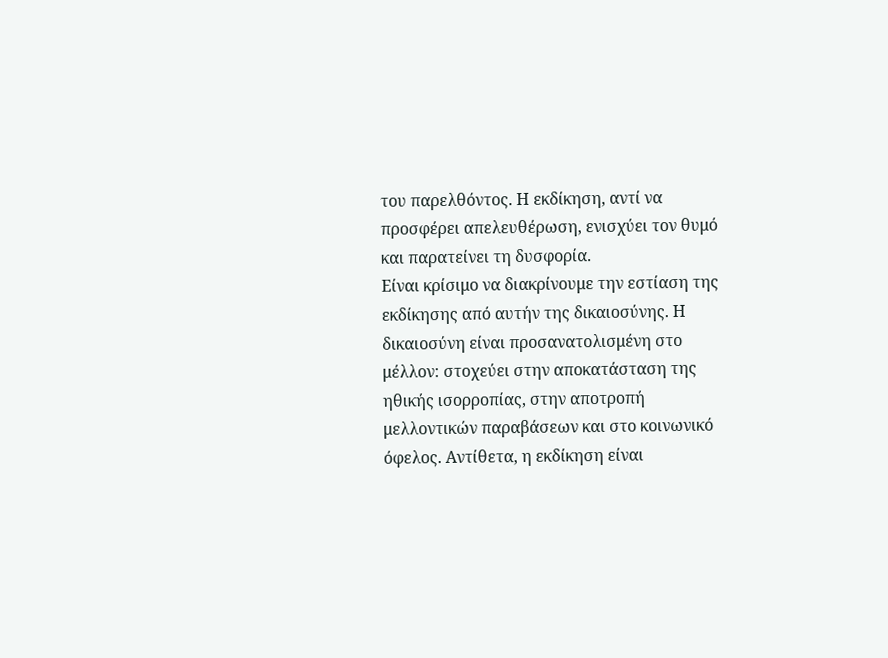του παρελθόντος. Η εκδίκηση, αντί να προσφέρει απελευθέρωση, ενισχύει τον θυμό και παρατείνει τη δυσφορία.
Είναι κρίσιμο να διακρίνουμε την εστίαση της εκδίκησης από αυτήν της δικαιοσύνης. Η δικαιοσύνη είναι προσανατολισμένη στο μέλλον: στοχεύει στην αποκατάσταση της ηθικής ισορροπίας, στην αποτροπή μελλοντικών παραβάσεων και στο κοινωνικό όφελος. Αντίθετα, η εκδίκηση είναι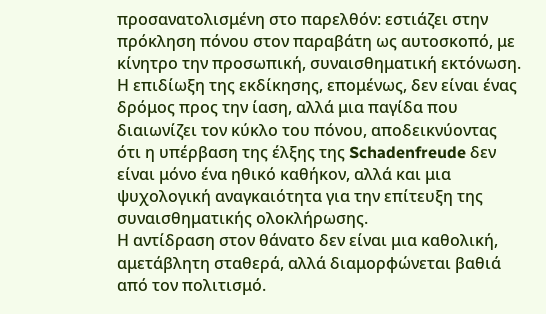προσανατολισμένη στο παρελθόν: εστιάζει στην πρόκληση πόνου στον παραβάτη ως αυτοσκοπό, με κίνητρο την προσωπική, συναισθηματική εκτόνωση. Η επιδίωξη της εκδίκησης, επομένως, δεν είναι ένας δρόμος προς την ίαση, αλλά μια παγίδα που διαιωνίζει τον κύκλο του πόνου, αποδεικνύοντας ότι η υπέρβαση της έλξης της Schadenfreude δεν είναι μόνο ένα ηθικό καθήκον, αλλά και μια ψυχολογική αναγκαιότητα για την επίτευξη της συναισθηματικής ολοκλήρωσης.
Η αντίδραση στον θάνατο δεν είναι μια καθολική, αμετάβλητη σταθερά, αλλά διαμορφώνεται βαθιά από τον πολιτισμό.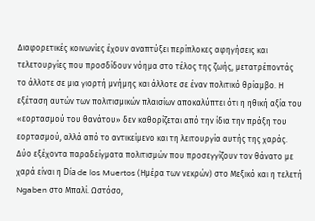Διαφορετικές κοινωνίες έχουν αναπτύξει περίπλοκες αφηγήσεις και τελετουργίες που προσδίδουν νόημα στο τέλος της ζωής, μετατρέποντάς το άλλοτε σε μια γιορτή μνήμης και άλλοτε σε έναν πολιτικό θρίαμβο. Η εξέταση αυτών των πολιτισμικών πλαισίων αποκαλύπτει ότι η ηθική αξία του «εορτασμού του θανάτου» δεν καθορίζεται από την ίδια την πράξη του εορτασμού, αλλά από το αντικείμενο και τη λειτουργία αυτής της χαράς.
Δύο εξέχοντα παραδείγματα πολιτισμών που προσεγγίζουν τον θάνατο με χαρά είναι η Día de los Muertos (Ημέρα των νεκρών) στο Μεξικό και η τελετή Ngaben στο Μπαλί. Ωστόσο,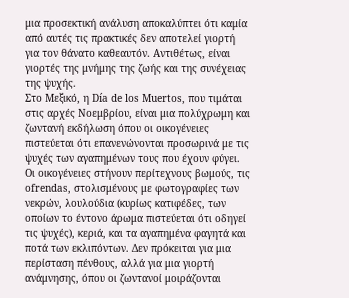μια προσεκτική ανάλυση αποκαλύπτει ότι καμία από αυτές τις πρακτικές δεν αποτελεί γιορτή για τον θάνατο καθεαυτόν. Αντιθέτως, είναι γιορτές της μνήμης της ζωής και της συνέχειας της ψυχής.
Στο Μεξικό, η Día de los Muertos, που τιμάται στις αρχές Νοεμβρίου, είναι μια πολύχρωμη και ζωντανή εκδήλωση όπου οι οικογένειες πιστεύεται ότι επανενώνονται προσωρινά με τις ψυχές των αγαπημένων τους που έχουν φύγει. Οι οικογένειες στήνουν περίτεχνους βωμούς, τις ofrendas, στολισμένους με φωτογραφίες των νεκρών, λουλούδια (κυρίως κατιφέδες, των οποίων το έντονο άρωμα πιστεύεται ότι οδηγεί τις ψυχές), κεριά, και τα αγαπημένα φαγητά και ποτά των εκλιπόντων. Δεν πρόκειται για μια περίσταση πένθους, αλλά για μια γιορτή ανάμνησης, όπου οι ζωντανοί μοιράζονται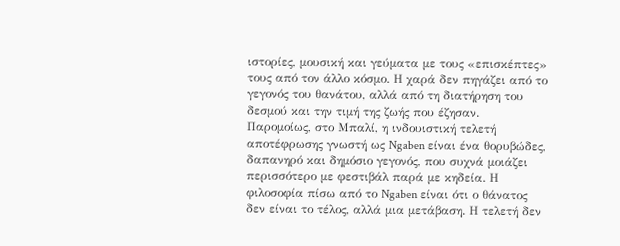ιστορίες, μουσική και γεύματα με τους «επισκέπτες» τους από τον άλλο κόσμο. Η χαρά δεν πηγάζει από το γεγονός του θανάτου, αλλά από τη διατήρηση του δεσμού και την τιμή της ζωής που έζησαν.
Παρομοίως, στο Μπαλί, η ινδουιστική τελετή αποτέφρωσης γνωστή ως Ngaben είναι ένα θορυβώδες, δαπανηρό και δημόσιο γεγονός, που συχνά μοιάζει περισσότερο με φεστιβάλ παρά με κηδεία. Η φιλοσοφία πίσω από το Ngaben είναι ότι ο θάνατος δεν είναι το τέλος, αλλά μια μετάβαση. Η τελετή δεν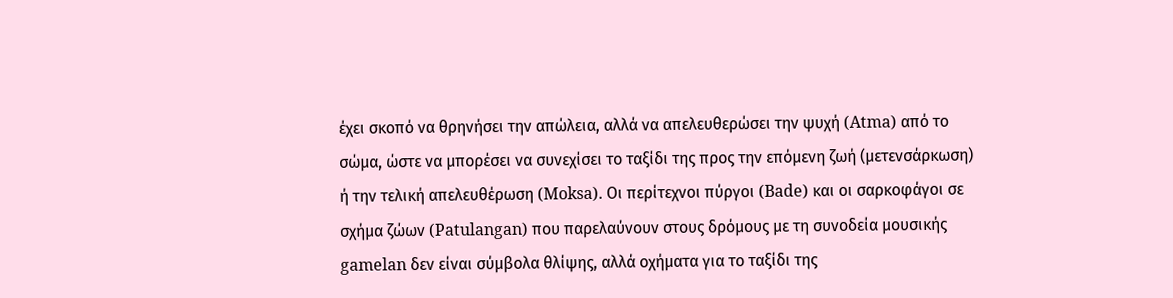έχει σκοπό να θρηνήσει την απώλεια, αλλά να απελευθερώσει την ψυχή (Atma) από το σώμα, ώστε να μπορέσει να συνεχίσει το ταξίδι της προς την επόμενη ζωή (μετενσάρκωση) ή την τελική απελευθέρωση (Moksa). Οι περίτεχνοι πύργοι (Bade) και οι σαρκοφάγοι σε σχήμα ζώων (Patulangan) που παρελαύνουν στους δρόμους με τη συνοδεία μουσικής gamelan δεν είναι σύμβολα θλίψης, αλλά οχήματα για το ταξίδι της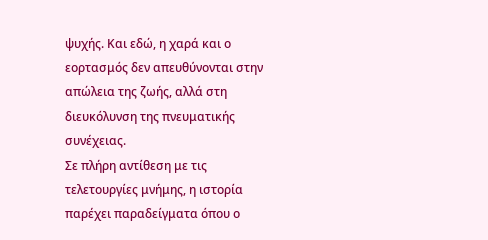ψυχής. Και εδώ, η χαρά και ο εορτασμός δεν απευθύνονται στην απώλεια της ζωής, αλλά στη διευκόλυνση της πνευματικής συνέχειας.
Σε πλήρη αντίθεση με τις τελετουργίες μνήμης, η ιστορία παρέχει παραδείγματα όπου ο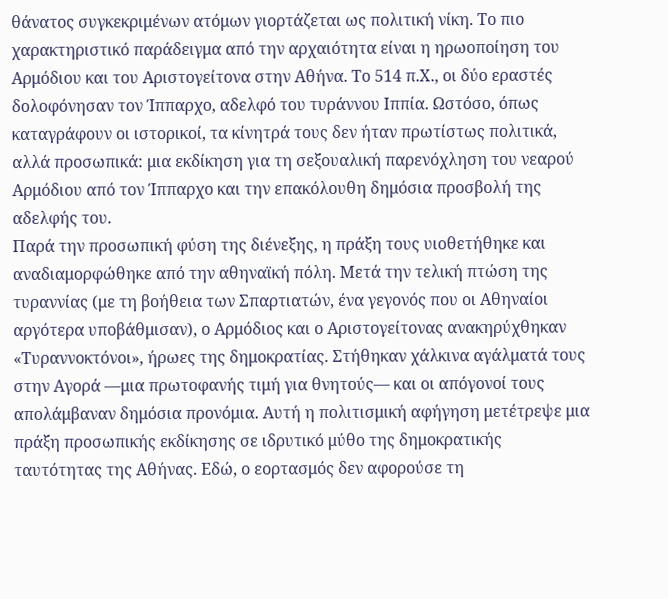θάνατος συγκεκριμένων ατόμων γιορτάζεται ως πολιτική νίκη. Το πιο χαρακτηριστικό παράδειγμα από την αρχαιότητα είναι η ηρωοποίηση του Αρμόδιου και του Αριστογείτονα στην Αθήνα. Το 514 π.Χ., οι δύο εραστές δολοφόνησαν τον Ίππαρχο, αδελφό του τυράννου Ιππία. Ωστόσο, όπως καταγράφουν οι ιστορικοί, τα κίνητρά τους δεν ήταν πρωτίστως πολιτικά, αλλά προσωπικά: μια εκδίκηση για τη σεξουαλική παρενόχληση του νεαρού Αρμόδιου από τον Ίππαρχο και την επακόλουθη δημόσια προσβολή της αδελφής του.
Παρά την προσωπική φύση της διένεξης, η πράξη τους υιοθετήθηκε και αναδιαμορφώθηκε από την αθηναϊκή πόλη. Μετά την τελική πτώση της τυραννίας (με τη βοήθεια των Σπαρτιατών, ένα γεγονός που οι Αθηναίοι αργότερα υποβάθμισαν), ο Αρμόδιος και ο Αριστογείτονας ανακηρύχθηκαν «Τυραννοκτόνοι», ήρωες της δημοκρατίας. Στήθηκαν χάλκινα αγάλματά τους στην Αγορά —μια πρωτοφανής τιμή για θνητούς— και οι απόγονοί τους απολάμβαναν δημόσια προνόμια. Αυτή η πολιτισμική αφήγηση μετέτρεψε μια πράξη προσωπικής εκδίκησης σε ιδρυτικό μύθο της δημοκρατικής ταυτότητας της Αθήνας. Εδώ, ο εορτασμός δεν αφορούσε τη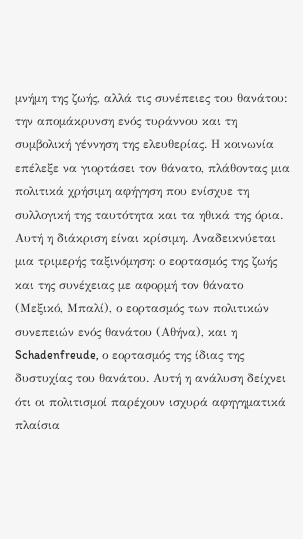μνήμη της ζωής, αλλά τις συνέπειες του θανάτου: την απομάκρυνση ενός τυράννου και τη συμβολική γέννηση της ελευθερίας. Η κοινωνία επέλεξε να γιορτάσει τον θάνατο, πλάθοντας μια πολιτικά χρήσιμη αφήγηση που ενίσχυε τη συλλογική της ταυτότητα και τα ηθικά της όρια.
Αυτή η διάκριση είναι κρίσιμη. Αναδεικνύεται μια τριμερής ταξινόμηση: ο εορτασμός της ζωής και της συνέχειας με αφορμή τον θάνατο (Μεξικό, Μπαλί), ο εορτασμός των πολιτικών συνεπειών ενός θανάτου (Αθήνα), και η Schadenfreude, ο εορτασμός της ίδιας της δυστυχίας του θανάτου. Αυτή η ανάλυση δείχνει ότι οι πολιτισμοί παρέχουν ισχυρά αφηγηματικά πλαίσια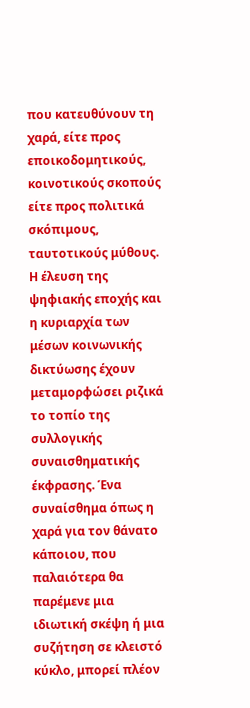που κατευθύνουν τη χαρά, είτε προς εποικοδομητικούς, κοινοτικούς σκοπούς είτε προς πολιτικά σκόπιμους, ταυτοτικούς μύθους.
Η έλευση της ψηφιακής εποχής και η κυριαρχία των μέσων κοινωνικής δικτύωσης έχουν μεταμορφώσει ριζικά το τοπίο της συλλογικής συναισθηματικής έκφρασης. Ένα συναίσθημα όπως η χαρά για τον θάνατο κάποιου, που παλαιότερα θα παρέμενε μια ιδιωτική σκέψη ή μια συζήτηση σε κλειστό κύκλο, μπορεί πλέον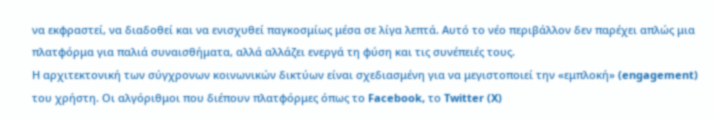να εκφραστεί, να διαδοθεί και να ενισχυθεί παγκοσμίως μέσα σε λίγα λεπτά. Αυτό το νέο περιβάλλον δεν παρέχει απλώς μια πλατφόρμα για παλιά συναισθήματα, αλλά αλλάζει ενεργά τη φύση και τις συνέπειές τους.
Η αρχιτεκτονική των σύγχρονων κοινωνικών δικτύων είναι σχεδιασμένη για να μεγιστοποιεί την «εμπλοκή» (engagement) του χρήστη. Οι αλγόριθμοι που διέπουν πλατφόρμες όπως το Facebook, το Twitter (X)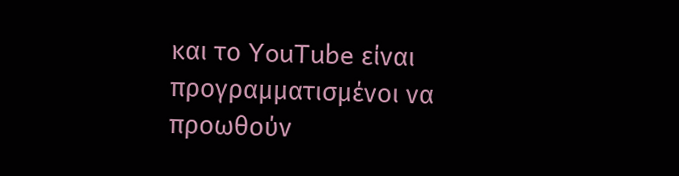και το YouTube είναι προγραμματισμένοι να προωθούν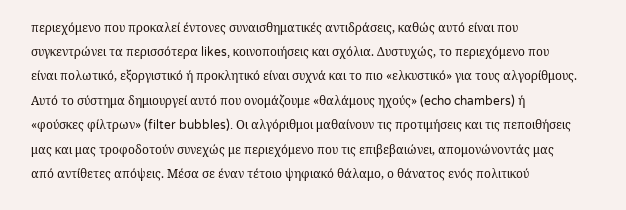περιεχόμενο που προκαλεί έντονες συναισθηματικές αντιδράσεις, καθώς αυτό είναι που συγκεντρώνει τα περισσότερα likes, κοινοποιήσεις και σχόλια. Δυστυχώς, το περιεχόμενο που είναι πολωτικό, εξοργιστικό ή προκλητικό είναι συχνά και το πιο «ελκυστικό» για τους αλγορίθμους.
Αυτό το σύστημα δημιουργεί αυτό που ονομάζουμε «θαλάμους ηχούς» (echo chambers) ή «φούσκες φίλτρων» (filter bubbles). Οι αλγόριθμοι μαθαίνουν τις προτιμήσεις και τις πεποιθήσεις μας και μας τροφοδοτούν συνεχώς με περιεχόμενο που τις επιβεβαιώνει, απομονώνοντάς μας από αντίθετες απόψεις. Μέσα σε έναν τέτοιο ψηφιακό θάλαμο, ο θάνατος ενός πολιτικού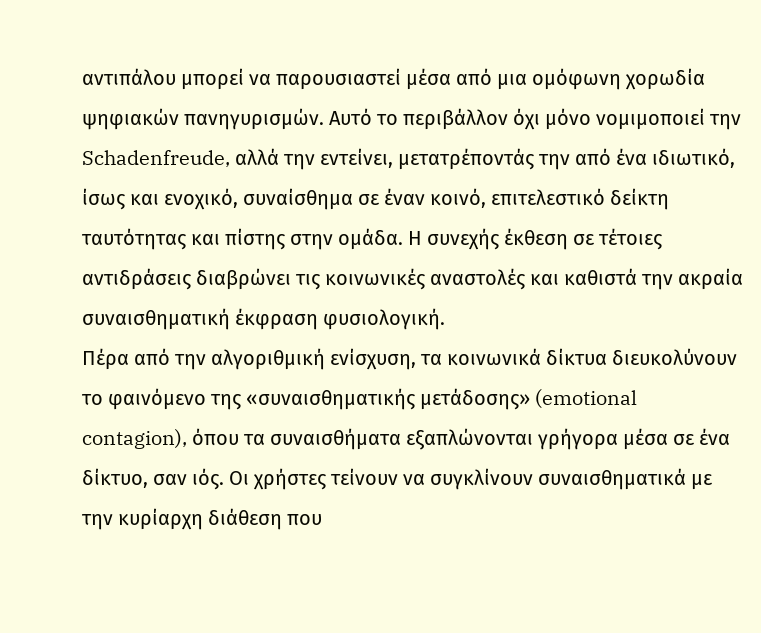αντιπάλου μπορεί να παρουσιαστεί μέσα από μια ομόφωνη χορωδία ψηφιακών πανηγυρισμών. Αυτό το περιβάλλον όχι μόνο νομιμοποιεί την Schadenfreude, αλλά την εντείνει, μετατρέποντάς την από ένα ιδιωτικό, ίσως και ενοχικό, συναίσθημα σε έναν κοινό, επιτελεστικό δείκτη ταυτότητας και πίστης στην ομάδα. Η συνεχής έκθεση σε τέτοιες αντιδράσεις διαβρώνει τις κοινωνικές αναστολές και καθιστά την ακραία συναισθηματική έκφραση φυσιολογική.
Πέρα από την αλγοριθμική ενίσχυση, τα κοινωνικά δίκτυα διευκολύνουν το φαινόμενο της «συναισθηματικής μετάδοσης» (emotional contagion), όπου τα συναισθήματα εξαπλώνονται γρήγορα μέσα σε ένα δίκτυο, σαν ιός. Οι χρήστες τείνουν να συγκλίνουν συναισθηματικά με την κυρίαρχη διάθεση που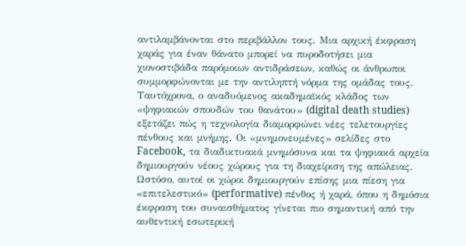αντιλαμβάνονται στο περιβάλλον τους. Μια αρχική έκφραση χαράς για έναν θάνατο μπορεί να πυροδοτήσει μια χιονοστιβάδα παρόμοιων αντιδράσεων, καθώς οι άνθρωποι συμμορφώνονται με την αντιληπτή νόρμα της ομάδας τους.
Ταυτόχρονα, ο αναδυόμενος ακαδημαϊκός κλάδος των «ψηφιακών σπουδών του θανάτου» (digital death studies) εξετάζει πώς η τεχνολογία διαμορφώνει νέες τελετουργίες πένθους και μνήμης. Οι «μνημονευμένες» σελίδες στο Facebook, τα διαδικτυακά μνημόσυνα και τα ψηφιακά αρχεία δημιουργούν νέους χώρους για τη διαχείριση της απώλειας. Ωστόσο, αυτοί οι χώροι δημιουργούν επίσης μια πίεση για «επιτελεστικό» (performative) πένθος ή χαρά, όπου η δημόσια έκφραση του συναισθήματος γίνεται πιο σημαντική από την αυθεντική εσωτερική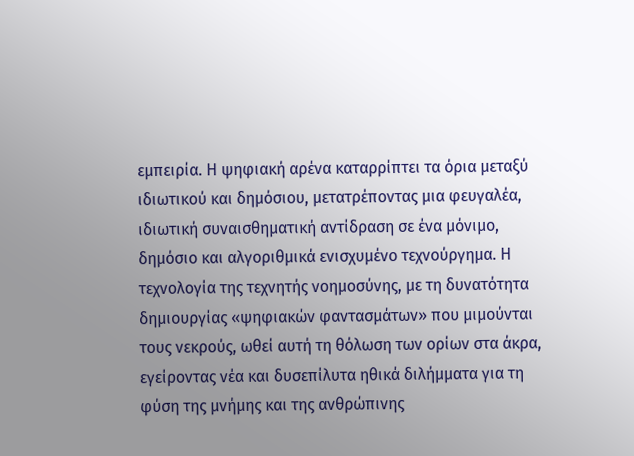εμπειρία. Η ψηφιακή αρένα καταρρίπτει τα όρια μεταξύ ιδιωτικού και δημόσιου, μετατρέποντας μια φευγαλέα, ιδιωτική συναισθηματική αντίδραση σε ένα μόνιμο, δημόσιο και αλγοριθμικά ενισχυμένο τεχνούργημα. Η τεχνολογία της τεχνητής νοημοσύνης, με τη δυνατότητα δημιουργίας «ψηφιακών φαντασμάτων» που μιμούνται τους νεκρούς, ωθεί αυτή τη θόλωση των ορίων στα άκρα, εγείροντας νέα και δυσεπίλυτα ηθικά διλήμματα για τη φύση της μνήμης και της ανθρώπινης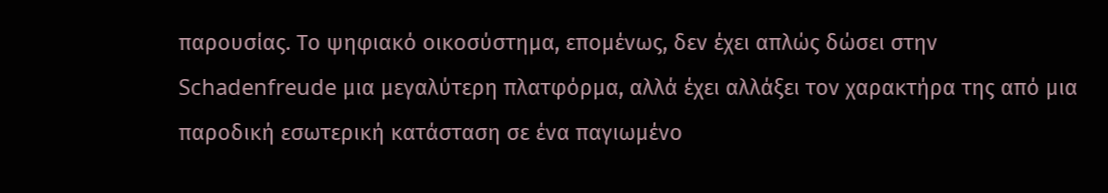παρουσίας. Το ψηφιακό οικοσύστημα, επομένως, δεν έχει απλώς δώσει στην Schadenfreude μια μεγαλύτερη πλατφόρμα, αλλά έχει αλλάξει τον χαρακτήρα της από μια παροδική εσωτερική κατάσταση σε ένα παγιωμένο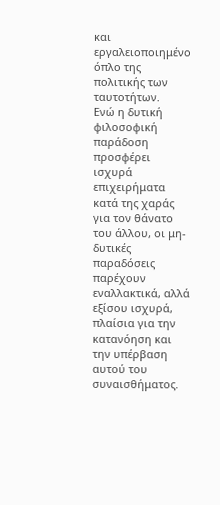και εργαλειοποιημένο όπλο της πολιτικής των ταυτοτήτων.
Ενώ η δυτική φιλοσοφική παράδοση προσφέρει ισχυρά επιχειρήματα κατά της χαράς για τον θάνατο του άλλου, οι μη-δυτικές παραδόσεις παρέχουν εναλλακτικά, αλλά εξίσου ισχυρά, πλαίσια για την κατανόηση και την υπέρβαση αυτού του συναισθήματος.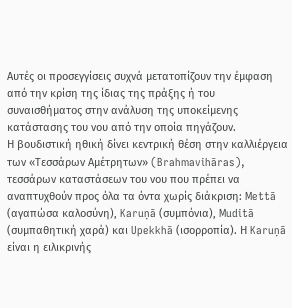Αυτές οι προσεγγίσεις συχνά μετατοπίζουν την έμφαση από την κρίση της ίδιας της πράξης ή του συναισθήματος στην ανάλυση της υποκείμενης κατάστασης του νου από την οποία πηγάζουν.
Η βουδιστική ηθική δίνει κεντρική θέση στην καλλιέργεια των «Τεσσάρων Αμέτρητων» (Brahmavihāras), τεσσάρων καταστάσεων του νου που πρέπει να αναπτυχθούν προς όλα τα όντα χωρίς διάκριση: Mettā (αγαπώσα καλοσύνη), Karuṇā (συμπόνια), Muditā (συμπαθητική χαρά) και Upekkhā (ισορροπία). Η Karuṇā είναι η ειλικρινής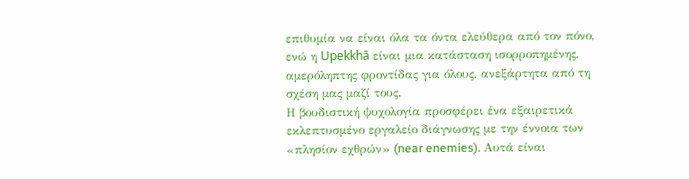επιθυμία να είναι όλα τα όντα ελεύθερα από τον πόνο, ενώ η Upekkhā είναι μια κατάσταση ισορροπημένης, αμερόληπτης φροντίδας για όλους, ανεξάρτητα από τη σχέση μας μαζί τους.
Η βουδιστική ψυχολογία προσφέρει ένα εξαιρετικά εκλεπτυσμένο εργαλείο διάγνωσης με την έννοια των «πλησίον εχθρών» (near enemies). Αυτά είναι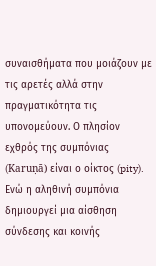συναισθήματα που μοιάζουν με τις αρετές αλλά στην πραγματικότητα τις υπονομεύουν. Ο πλησίον εχθρός της συμπόνιας (Karuṇā) είναι ο οίκτος (pity). Ενώ η αληθινή συμπόνια δημιουργεί μια αίσθηση σύνδεσης και κοινής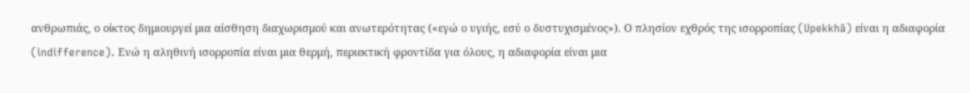ανθρωπιάς, ο οίκτος δημιουργεί μια αίσθηση διαχωρισμού και ανωτερότητας («εγώ ο υγιής, εσύ ο δυστυχισμένος»). Ο πλησίον εχθρός της ισορροπίας (Upekkhā) είναι η αδιαφορία (indifference). Ενώ η αληθινή ισορροπία είναι μια θερμή, περιεκτική φροντίδα για όλους, η αδιαφορία είναι μια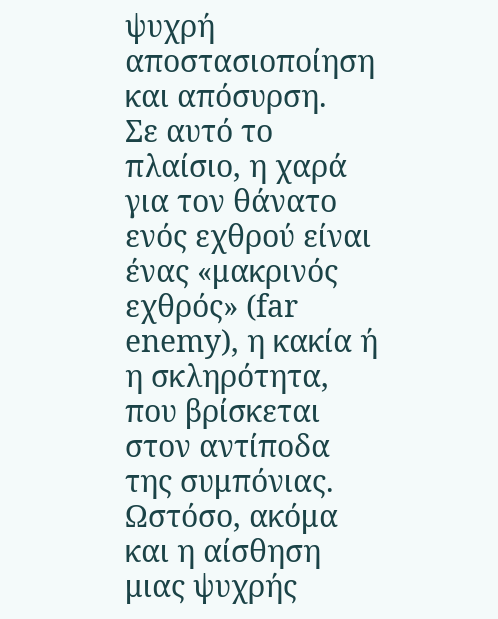ψυχρή αποστασιοποίηση και απόσυρση.
Σε αυτό το πλαίσιο, η χαρά για τον θάνατο ενός εχθρού είναι ένας «μακρινός εχθρός» (far enemy), η κακία ή η σκληρότητα, που βρίσκεται στον αντίποδα της συμπόνιας. Ωστόσο, ακόμα και η αίσθηση μιας ψυχρής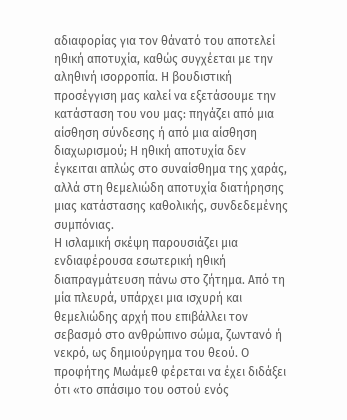αδιαφορίας για τον θάνατό του αποτελεί ηθική αποτυχία, καθώς συγχέεται με την αληθινή ισορροπία. Η βουδιστική προσέγγιση μας καλεί να εξετάσουμε την κατάσταση του νου μας: πηγάζει από μια αίσθηση σύνδεσης ή από μια αίσθηση διαχωρισμού; Η ηθική αποτυχία δεν έγκειται απλώς στο συναίσθημα της χαράς, αλλά στη θεμελιώδη αποτυχία διατήρησης μιας κατάστασης καθολικής, συνδεδεμένης συμπόνιας.
Η ισλαμική σκέψη παρουσιάζει μια ενδιαφέρουσα εσωτερική ηθική διαπραγμάτευση πάνω στο ζήτημα. Από τη μία πλευρά, υπάρχει μια ισχυρή και θεμελιώδης αρχή που επιβάλλει τον σεβασμό στο ανθρώπινο σώμα, ζωντανό ή νεκρό, ως δημιούργημα του θεού. Ο προφήτης Μωάμεθ φέρεται να έχει διδάξει ότι «το σπάσιμο του οστού ενός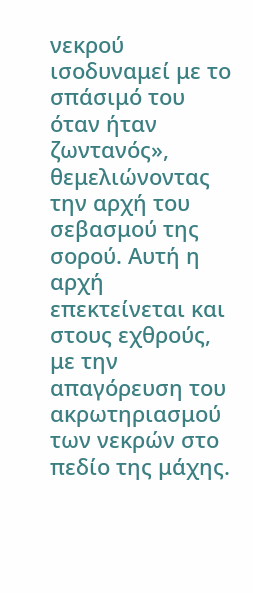νεκρού ισοδυναμεί με το σπάσιμό του όταν ήταν ζωντανός», θεμελιώνοντας την αρχή του σεβασμού της σορού. Αυτή η αρχή επεκτείνεται και στους εχθρούς, με την απαγόρευση του ακρωτηριασμού των νεκρών στο πεδίο της μάχης.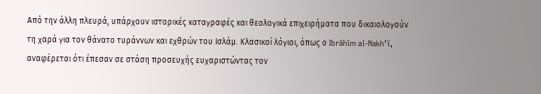Από την άλλη πλευρά, υπάρχουν ιστορικές καταγραφές και θεολογικά επιχειρήματα που δικαιολογούν τη χαρά για τον θάνατο τυράννων και εχθρών του Ισλάμ. Κλασικοί λόγιοι, όπως ο Ibrāhīm al-Nakh’ī, αναφέρεται ότι έπεσαν σε στάση προσευχής ευχαριστώντας τον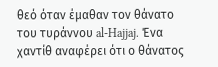θεό όταν έμαθαν τον θάνατο του τυράννου al-Hajjaj. Ένα χαντίθ αναφέρει ότι ο θάνατος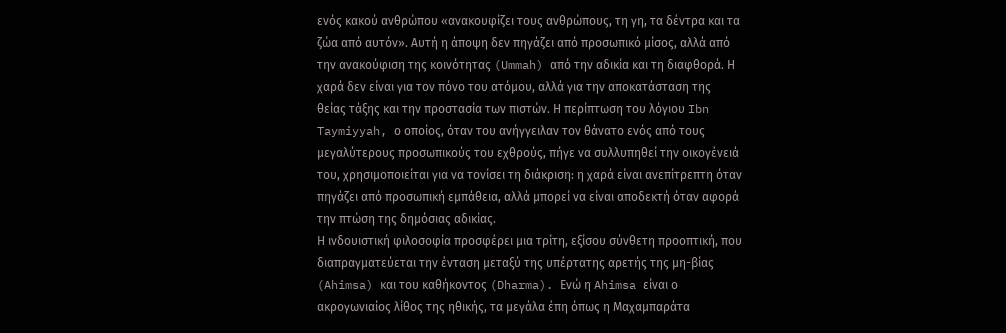ενός κακού ανθρώπου «ανακουφίζει τους ανθρώπους, τη γη, τα δέντρα και τα ζώα από αυτόν». Αυτή η άποψη δεν πηγάζει από προσωπικό μίσος, αλλά από την ανακούφιση της κοινότητας (Ummah) από την αδικία και τη διαφθορά. Η χαρά δεν είναι για τον πόνο του ατόμου, αλλά για την αποκατάσταση της θείας τάξης και την προστασία των πιστών. Η περίπτωση του λόγιου Ibn Taymiyyah, ο οποίος, όταν του ανήγγειλαν τον θάνατο ενός από τους μεγαλύτερους προσωπικούς του εχθρούς, πήγε να συλλυπηθεί την οικογένειά του, χρησιμοποιείται για να τονίσει τη διάκριση: η χαρά είναι ανεπίτρεπτη όταν πηγάζει από προσωπική εμπάθεια, αλλά μπορεί να είναι αποδεκτή όταν αφορά την πτώση της δημόσιας αδικίας.
Η ινδουιστική φιλοσοφία προσφέρει μια τρίτη, εξίσου σύνθετη προοπτική, που διαπραγματεύεται την ένταση μεταξύ της υπέρτατης αρετής της μη-βίας (Ahimsa) και του καθήκοντος (Dharma). Ενώ η Ahimsa είναι ο ακρογωνιαίος λίθος της ηθικής, τα μεγάλα έπη όπως η Μαχαμπαράτα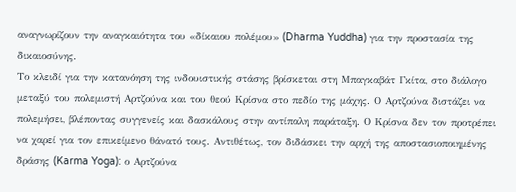αναγνωρίζουν την αναγκαιότητα του «δίκαιου πολέμου» (Dharma Yuddha) για την προστασία της δικαιοσύνης.
Το κλειδί για την κατανόηση της ινδουιστικής στάσης βρίσκεται στη Μπαγκαβάτ Γκίτα, στο διάλογο μεταξύ του πολεμιστή Αρτζούνα και του θεού Κρίσνα στο πεδίο της μάχης. Ο Αρτζούνα διστάζει να πολεμήσει, βλέποντας συγγενείς και δασκάλους στην αντίπαλη παράταξη. Ο Κρίσνα δεν τον προτρέπει να χαρεί για τον επικείμενο θάνατό τους. Αντιθέτως, τον διδάσκει την αρχή της αποστασιοποιημένης δράσης (Karma Yoga): ο Αρτζούνα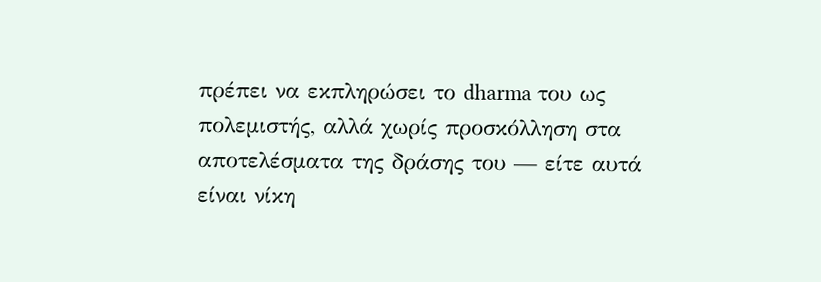πρέπει να εκπληρώσει το dharma του ως πολεμιστής, αλλά χωρίς προσκόλληση στα αποτελέσματα της δράσης του — είτε αυτά είναι νίκη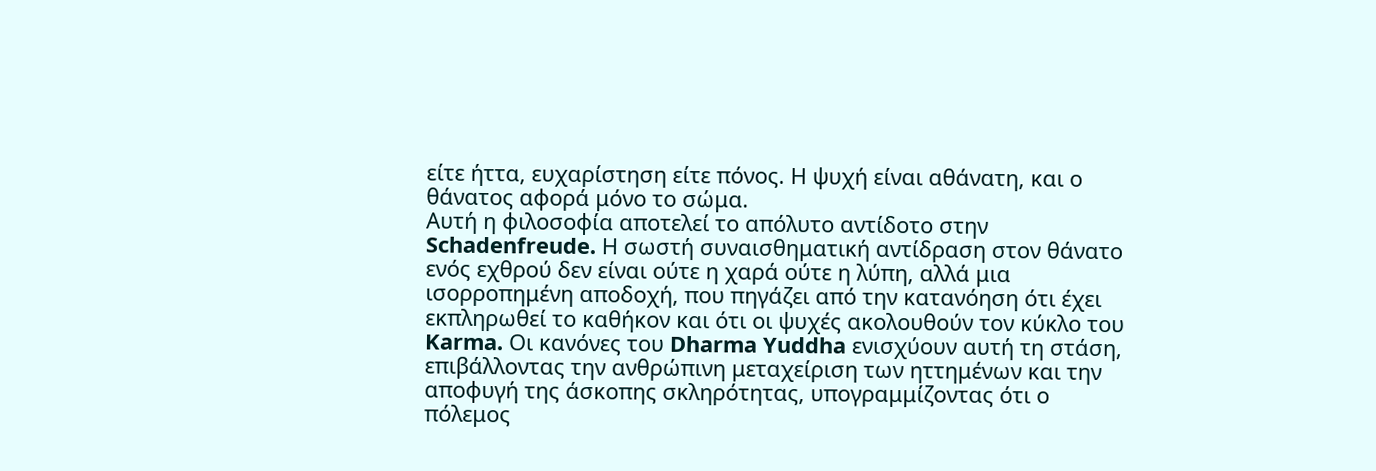είτε ήττα, ευχαρίστηση είτε πόνος. Η ψυχή είναι αθάνατη, και ο θάνατος αφορά μόνο το σώμα.
Αυτή η φιλοσοφία αποτελεί το απόλυτο αντίδοτο στην Schadenfreude. Η σωστή συναισθηματική αντίδραση στον θάνατο ενός εχθρού δεν είναι ούτε η χαρά ούτε η λύπη, αλλά μια ισορροπημένη αποδοχή, που πηγάζει από την κατανόηση ότι έχει εκπληρωθεί το καθήκον και ότι οι ψυχές ακολουθούν τον κύκλο του Karma. Οι κανόνες του Dharma Yuddha ενισχύουν αυτή τη στάση, επιβάλλοντας την ανθρώπινη μεταχείριση των ηττημένων και την αποφυγή της άσκοπης σκληρότητας, υπογραμμίζοντας ότι ο πόλεμος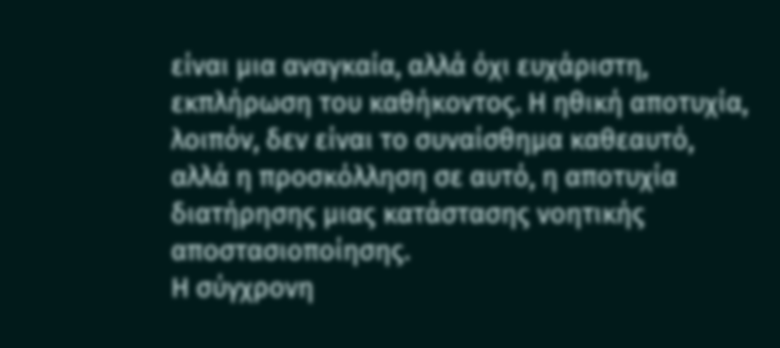είναι μια αναγκαία, αλλά όχι ευχάριστη, εκπλήρωση του καθήκοντος. Η ηθική αποτυχία, λοιπόν, δεν είναι το συναίσθημα καθεαυτό, αλλά η προσκόλληση σε αυτό, η αποτυχία διατήρησης μιας κατάστασης νοητικής αποστασιοποίησης.
Η σύγχρονη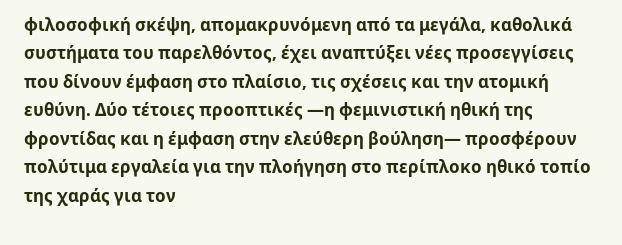φιλοσοφική σκέψη, απομακρυνόμενη από τα μεγάλα, καθολικά συστήματα του παρελθόντος, έχει αναπτύξει νέες προσεγγίσεις που δίνουν έμφαση στο πλαίσιο, τις σχέσεις και την ατομική ευθύνη. Δύο τέτοιες προοπτικές —η φεμινιστική ηθική της φροντίδας και η έμφαση στην ελεύθερη βούληση— προσφέρουν πολύτιμα εργαλεία για την πλοήγηση στο περίπλοκο ηθικό τοπίο της χαράς για τον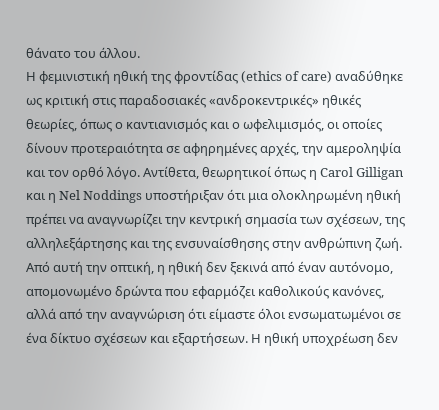θάνατο του άλλου.
Η φεμινιστική ηθική της φροντίδας (ethics of care) αναδύθηκε ως κριτική στις παραδοσιακές «ανδροκεντρικές» ηθικές θεωρίες, όπως ο καντιανισμός και ο ωφελιμισμός, οι οποίες δίνουν προτεραιότητα σε αφηρημένες αρχές, την αμεροληψία και τον ορθό λόγο. Αντίθετα, θεωρητικοί όπως η Carol Gilligan και η Nel Noddings υποστήριξαν ότι μια ολοκληρωμένη ηθική πρέπει να αναγνωρίζει την κεντρική σημασία των σχέσεων, της αλληλεξάρτησης και της ενσυναίσθησης στην ανθρώπινη ζωή.
Από αυτή την οπτική, η ηθική δεν ξεκινά από έναν αυτόνομο, απομονωμένο δρώντα που εφαρμόζει καθολικούς κανόνες, αλλά από την αναγνώριση ότι είμαστε όλοι ενσωματωμένοι σε ένα δίκτυο σχέσεων και εξαρτήσεων. Η ηθική υποχρέωση δεν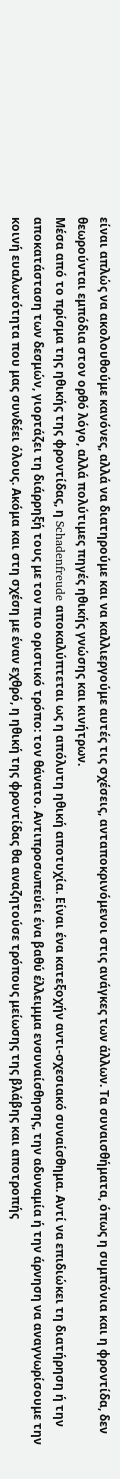είναι απλώς να ακολουθούμε κανόνες, αλλά να διατηρούμε και να καλλιεργούμε αυτές τις σχέσεις, ανταποκρινόμενοι στις ανάγκες των άλλων. Τα συναισθήματα, όπως η συμπόνια και η φροντίδα, δεν θεωρούνται εμπόδια στον ορθό λόγο, αλλά πολύτιμες πηγές ηθικής γνώσης και κινήτρων.
Μέσα από το πρίσμα της ηθικής της φροντίδας, η Schadenfreude αποκαλύπτεται ως η απόλυτη ηθική αποτυχία. Είναι ένα κατεξοχήν αντι-σχεσιακό συναίσθημα. Αντί να επιδιώκει τη διατήρηση ή την αποκατάσταση των δεσμών, γιορτάζει τη διάρρηξή τους με τον πιο οριστικό τρόπο: τον θάνατο. Αντιπροσωπεύει ένα βαθύ έλλειμμα ενσυναίσθησης, την αδυναμία ή την άρνηση να αναγνωρίσουμε την κοινή ευαλωτότητα που μας συνδέει όλους. Ακόμα και στη σχέση με έναν εχθρό, η ηθική της φροντίδας θα αναζητούσε τρόπους μείωσης της βλάβης και αποτροπής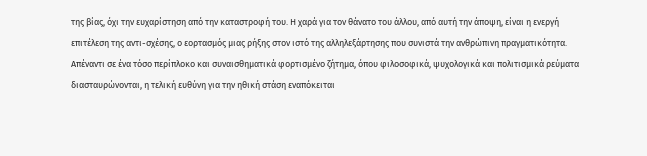της βίας, όχι την ευχαρίστηση από την καταστροφή του. Η χαρά για τον θάνατο του άλλου, από αυτή την άποψη, είναι η ενεργή επιτέλεση της αντι-σχέσης, ο εορτασμός μιας ρήξης στον ιστό της αλληλεξάρτησης που συνιστά την ανθρώπινη πραγματικότητα.
Απέναντι σε ένα τόσο περίπλοκο και συναισθηματικά φορτισμένο ζήτημα, όπου φιλοσοφικά, ψυχολογικά και πολιτισμικά ρεύματα διασταυρώνονται, η τελική ευθύνη για την ηθική στάση εναπόκειται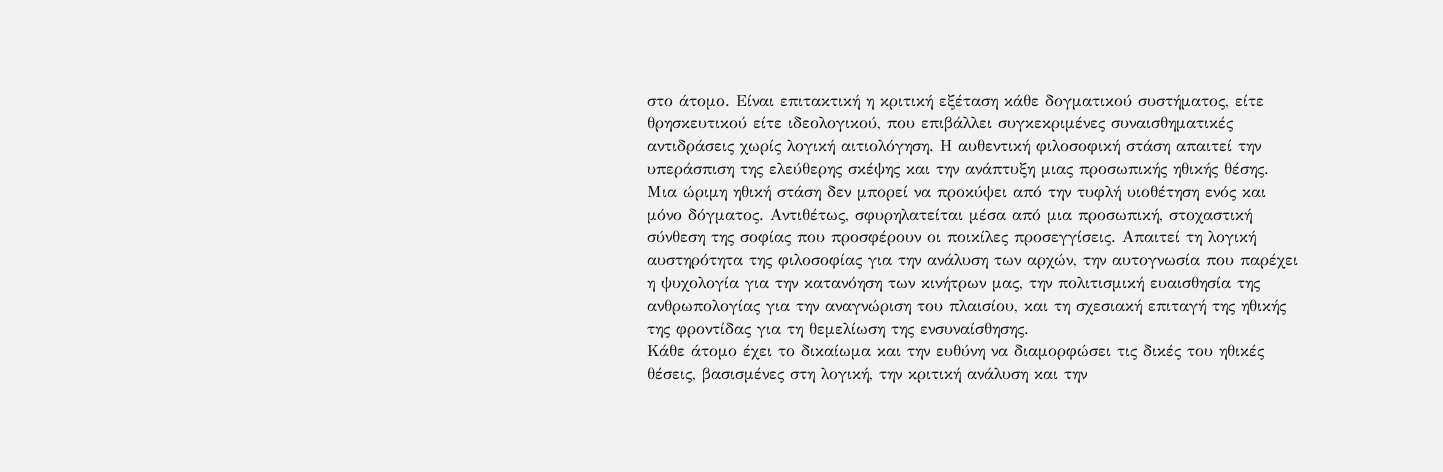στο άτομο. Είναι επιτακτική η κριτική εξέταση κάθε δογματικού συστήματος, είτε θρησκευτικού είτε ιδεολογικού, που επιβάλλει συγκεκριμένες συναισθηματικές αντιδράσεις χωρίς λογική αιτιολόγηση. Η αυθεντική φιλοσοφική στάση απαιτεί την υπεράσπιση της ελεύθερης σκέψης και την ανάπτυξη μιας προσωπικής ηθικής θέσης.
Μια ώριμη ηθική στάση δεν μπορεί να προκύψει από την τυφλή υιοθέτηση ενός και μόνο δόγματος. Αντιθέτως, σφυρηλατείται μέσα από μια προσωπική, στοχαστική σύνθεση της σοφίας που προσφέρουν οι ποικίλες προσεγγίσεις. Απαιτεί τη λογική αυστηρότητα της φιλοσοφίας για την ανάλυση των αρχών, την αυτογνωσία που παρέχει η ψυχολογία για την κατανόηση των κινήτρων μας, την πολιτισμική ευαισθησία της ανθρωπολογίας για την αναγνώριση του πλαισίου, και τη σχεσιακή επιταγή της ηθικής της φροντίδας για τη θεμελίωση της ενσυναίσθησης.
Κάθε άτομο έχει το δικαίωμα και την ευθύνη να διαμορφώσει τις δικές του ηθικές θέσεις, βασισμένες στη λογική, την κριτική ανάλυση και την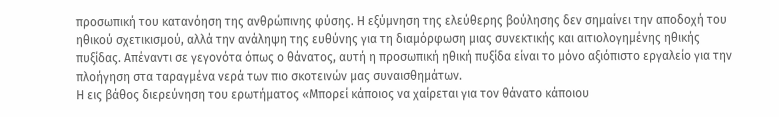προσωπική του κατανόηση της ανθρώπινης φύσης. Η εξύμνηση της ελεύθερης βούλησης δεν σημαίνει την αποδοχή του ηθικού σχετικισμού, αλλά την ανάληψη της ευθύνης για τη διαμόρφωση μιας συνεκτικής και αιτιολογημένης ηθικής πυξίδας. Απέναντι σε γεγονότα όπως ο θάνατος, αυτή η προσωπική ηθική πυξίδα είναι το μόνο αξιόπιστο εργαλείο για την πλοήγηση στα ταραγμένα νερά των πιο σκοτεινών μας συναισθημάτων.
Η εις βάθος διερεύνηση του ερωτήματος «Μπορεί κάποιος να χαίρεται για τον θάνατο κάποιου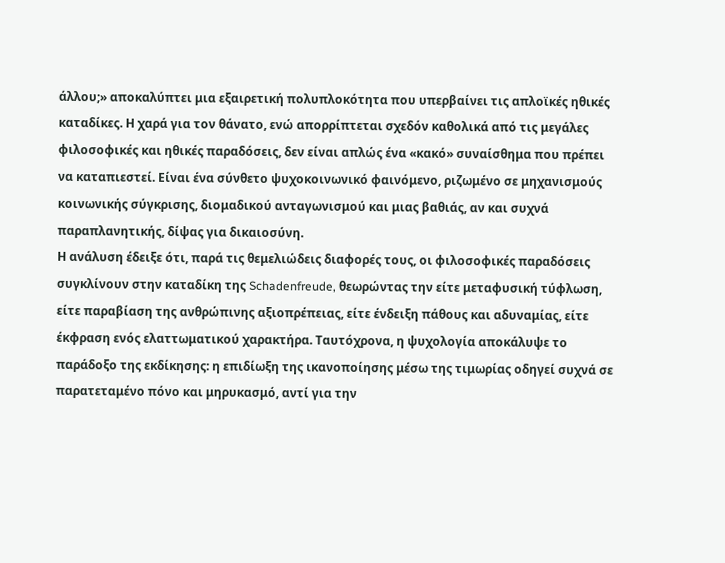άλλου;» αποκαλύπτει μια εξαιρετική πολυπλοκότητα που υπερβαίνει τις απλοϊκές ηθικές καταδίκες. Η χαρά για τον θάνατο, ενώ απορρίπτεται σχεδόν καθολικά από τις μεγάλες φιλοσοφικές και ηθικές παραδόσεις, δεν είναι απλώς ένα «κακό» συναίσθημα που πρέπει να καταπιεστεί. Είναι ένα σύνθετο ψυχοκοινωνικό φαινόμενο, ριζωμένο σε μηχανισμούς κοινωνικής σύγκρισης, διομαδικού ανταγωνισμού και μιας βαθιάς, αν και συχνά παραπλανητικής, δίψας για δικαιοσύνη.
Η ανάλυση έδειξε ότι, παρά τις θεμελιώδεις διαφορές τους, οι φιλοσοφικές παραδόσεις συγκλίνουν στην καταδίκη της Schadenfreude, θεωρώντας την είτε μεταφυσική τύφλωση, είτε παραβίαση της ανθρώπινης αξιοπρέπειας, είτε ένδειξη πάθους και αδυναμίας, είτε έκφραση ενός ελαττωματικού χαρακτήρα. Ταυτόχρονα, η ψυχολογία αποκάλυψε το παράδοξο της εκδίκησης: η επιδίωξη της ικανοποίησης μέσω της τιμωρίας οδηγεί συχνά σε παρατεταμένο πόνο και μηρυκασμό, αντί για την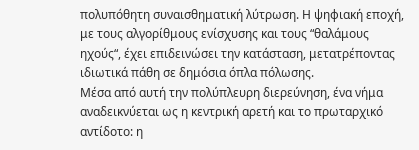πολυπόθητη συναισθηματική λύτρωση. Η ψηφιακή εποχή, με τους αλγορίθμους ενίσχυσης και τους “θαλάμους ηχούς“, έχει επιδεινώσει την κατάσταση, μετατρέποντας ιδιωτικά πάθη σε δημόσια όπλα πόλωσης.
Μέσα από αυτή την πολύπλευρη διερεύνηση, ένα νήμα αναδεικνύεται ως η κεντρική αρετή και το πρωταρχικό αντίδοτο: η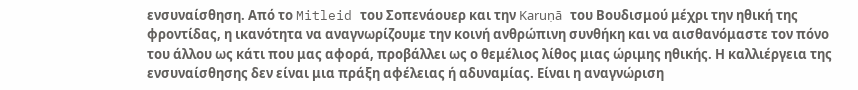ενσυναίσθηση. Από το Mitleid του Σοπενάουερ και την Karuṇā του Βουδισμού μέχρι την ηθική της φροντίδας, η ικανότητα να αναγνωρίζουμε την κοινή ανθρώπινη συνθήκη και να αισθανόμαστε τον πόνο του άλλου ως κάτι που μας αφορά, προβάλλει ως ο θεμέλιος λίθος μιας ώριμης ηθικής. Η καλλιέργεια της ενσυναίσθησης δεν είναι μια πράξη αφέλειας ή αδυναμίας. Είναι η αναγνώριση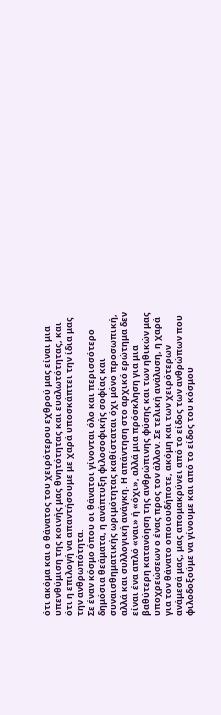ότι ακόμα και ο θάνατος του χειρότερου εχθρού μας είναι μια υπενθύμιση της κοινής μας θνητότητας και ευαλωτότητας, και ότι η επιλογή να απαντήσουμε με χαρά υποσκάπτει την ίδια μας την ανθρωπότητα.
Σε έναν κόσμο όπου οι θάνατοι γίνονται όλο και περισσότερο δημόσια θεάματα, η ανάπτυξη φιλοσοφικής σοφίας και συναισθηματικής ωριμότητας καθίσταται όχι μόνο προσωπική, αλλά και συλλογική ανάγκη. Η απάντηση στο αρχικό ερώτημα δεν είναι ένα απλό «ναι» ή «όχι», αλλά μια πρόσκληση για μια βαθύτερη κατανόηση της ανθρώπινης φύσης και των ηθικών μας υποχρεώσεων ο ένας προς τον άλλον. Σε τελική ανάλυση, η χαρά για τον θάνατο οποιουδήποτε, ακόμη και των χειρότερων ανάμεσά μας, μας απομακρύνει από το είδος των ανθρώπων που φιλοδοξούμε να γίνουμε και από το είδος του κόσμου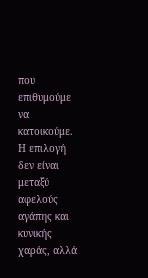που επιθυμούμε να κατοικούμε. Η επιλογή δεν είναι μεταξύ αφελούς αγάπης και κυνικής χαράς, αλλά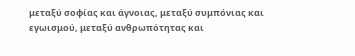μεταξύ σοφίας και άγνοιας, μεταξύ συμπόνιας και εγωισμού, μεταξύ ανθρωπότητας και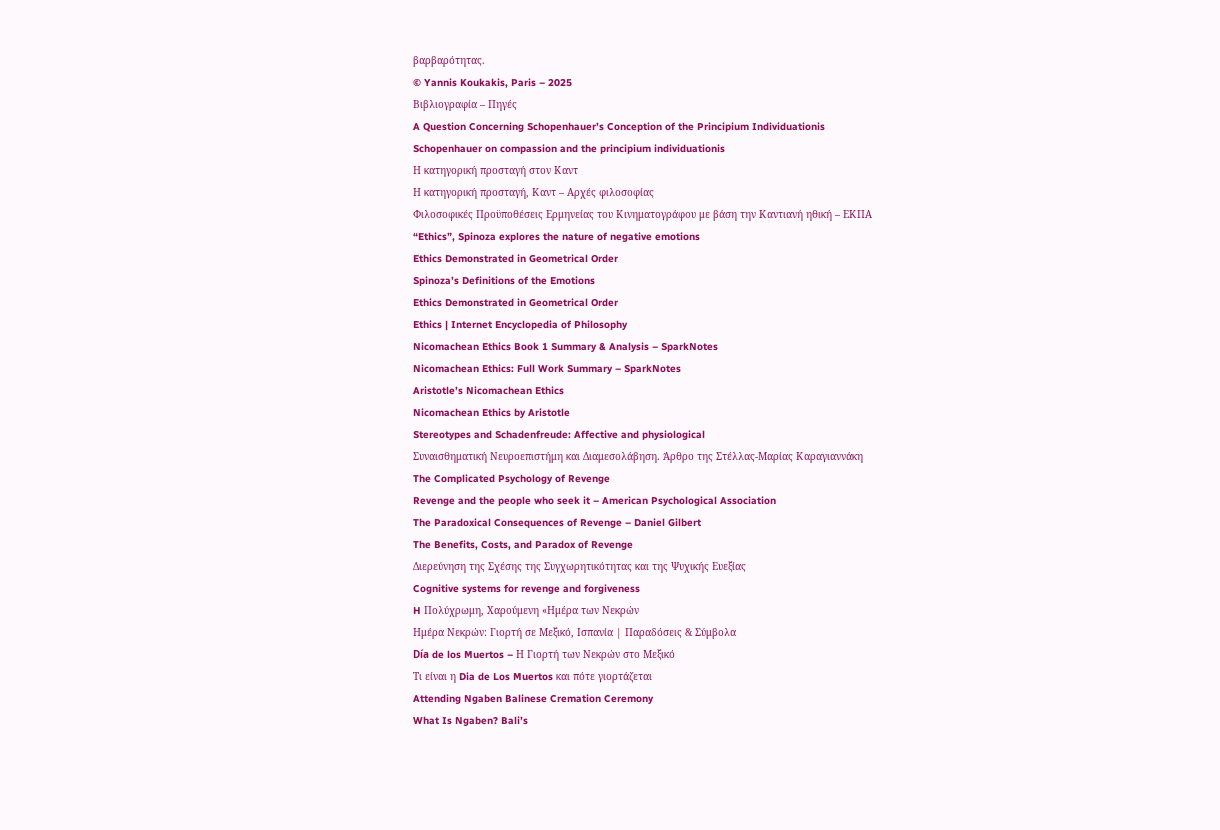βαρβαρότητας.
© Yannis Koukakis, Paris – 2025
Βιβλιογραφία – Πηγές
A Question Concerning Schopenhauer’s Conception of the Principium Individuationis
Schopenhauer on compassion and the principium individuationis
Η κατηγορική προσταγή στον Καντ
Η κατηγορική προσταγή, Καντ – Αρχές φιλοσοφίας
Φιλοσοφικές Προϋποθέσεις Ερμηνείας του Κινηματογράφου με βάση την Καντιανή ηθική – ΕΚΠΑ
“Ethics”, Spinoza explores the nature of negative emotions
Ethics Demonstrated in Geometrical Order
Spinoza’s Definitions of the Emotions
Ethics Demonstrated in Geometrical Order
Ethics | Internet Encyclopedia of Philosophy
Nicomachean Ethics Book 1 Summary & Analysis – SparkNotes
Nicomachean Ethics: Full Work Summary – SparkNotes
Aristotle’s Nicomachean Ethics
Nicomachean Ethics by Aristotle
Stereotypes and Schadenfreude: Affective and physiological
Συναισθηματική Νευροεπιστήμη και Διαμεσολάβηση. Άρθρο της Στέλλας-Μαρίας Καραγιαννάκη
The Complicated Psychology of Revenge
Revenge and the people who seek it – American Psychological Association
The Paradoxical Consequences of Revenge – Daniel Gilbert
The Benefits, Costs, and Paradox of Revenge
Διερεύνηση της Σχέσης της Συγχωρητικότητας και της Ψυχικής Ευεξίας
Cognitive systems for revenge and forgiveness
H Πολύχρωμη, Χαρούμενη «Ημέρα των Νεκρών
Ημέρα Νεκρών: Γιορτή σε Μεξικό, Ισπανία | Παραδόσεις & Σύμβολα
Día de los Muertos – Η Γιορτή των Νεκρών στο Μεξικό
Τι είναι η Dia de Los Muertos και πότε γιορτάζεται
Attending Ngaben Balinese Cremation Ceremony
What Is Ngaben? Bali’s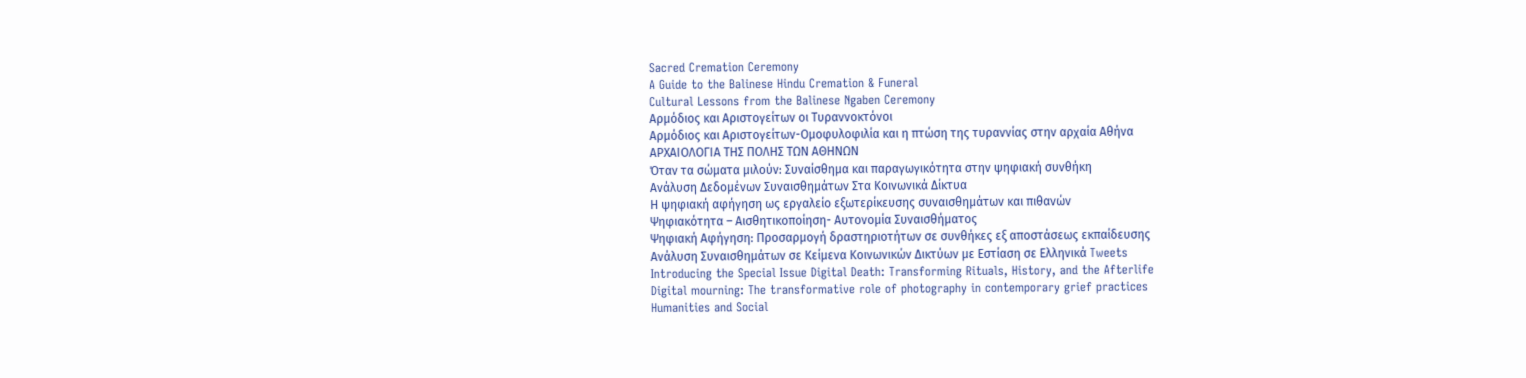Sacred Cremation Ceremony
A Guide to the Balinese Hindu Cremation & Funeral
Cultural Lessons from the Balinese Ngaben Ceremony
Αρμόδιος και Αριστογείτων οι Τυραννοκτόνοι
Αρμόδιος και Αριστογείτων-Ομοφυλοφιλία και η πτώση της τυραννίας στην αρχαία Αθήνα
ΑΡΧΑΙΟΛΟΓΙΑ ΤΗΣ ΠΟΛΗΣ ΤΩΝ ΑΘΗΝΩΝ
Όταν τα σώματα μιλούν: Συναίσθημα και παραγωγικότητα στην ψηφιακή συνθήκη
Ανάλυση Δεδομένων Συναισθημάτων Στα Κοινωνικά Δίκτυα
Η ψηφιακή αφήγηση ως εργαλείο εξωτερίκευσης συναισθημάτων και πιθανών
Ψηφιακότητα – Αισθητικοποίηση- Αυτονομία Συναισθήματος
Ψηφιακή Αφήγηση: Προσαρμογή δραστηριοτήτων σε συνθήκες εξ αποστάσεως εκπαίδευσης
Ανάλυση Συναισθημάτων σε Κείμενα Κοινωνικών Δικτύων με Εστίαση σε Ελληνικά Tweets
Introducing the Special Issue Digital Death: Transforming Rituals, History, and the Afterlife
Digital mourning: The transformative role of photography in contemporary grief practices
Humanities and Social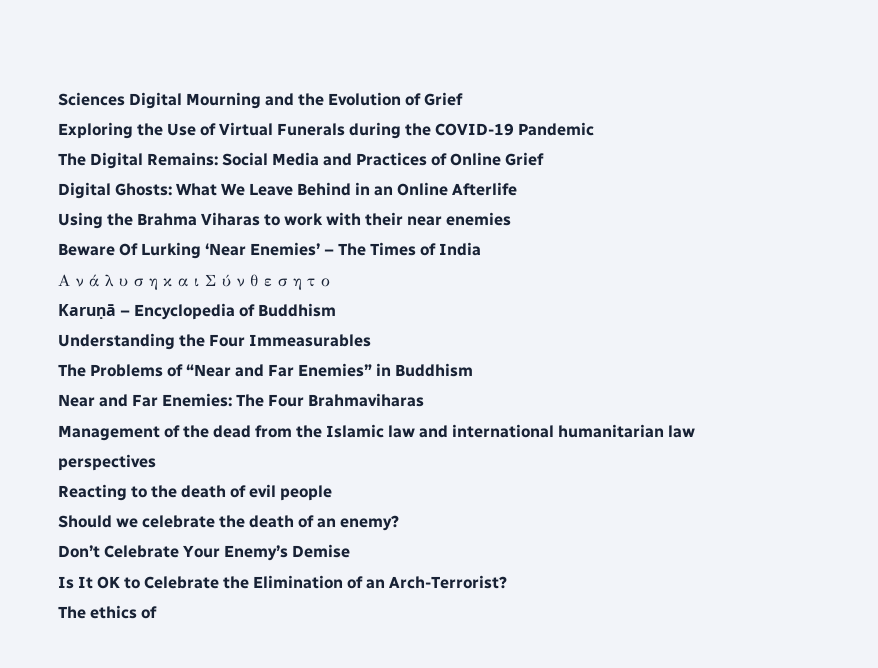Sciences Digital Mourning and the Evolution of Grief
Exploring the Use of Virtual Funerals during the COVID-19 Pandemic
The Digital Remains: Social Media and Practices of Online Grief
Digital Ghosts: What We Leave Behind in an Online Afterlife
Using the Brahma Viharas to work with their near enemies
Beware Of Lurking ‘Near Enemies’ – The Times of India
Α ν ά λ υ σ η κ α ι Σ ύ ν θ ε σ η τ ο
Karuṇā – Encyclopedia of Buddhism
Understanding the Four Immeasurables
The Problems of “Near and Far Enemies” in Buddhism
Near and Far Enemies: The Four Brahmaviharas
Management of the dead from the Islamic law and international humanitarian law perspectives
Reacting to the death of evil people
Should we celebrate the death of an enemy?
Don’t Celebrate Your Enemy’s Demise
Is It OK to Celebrate the Elimination of an Arch-Terrorist?
The ethics of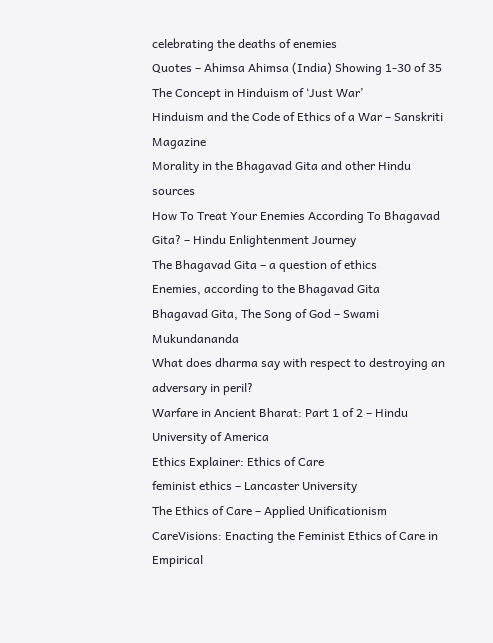celebrating the deaths of enemies
Quotes – Ahimsa Ahimsa (India) Showing 1-30 of 35
The Concept in Hinduism of ‘Just War’
Hinduism and the Code of Ethics of a War – Sanskriti Magazine
Morality in the Bhagavad Gita and other Hindu sources
How To Treat Your Enemies According To Bhagavad Gita? – Hindu Enlightenment Journey
The Bhagavad Gita – a question of ethics
Enemies, according to the Bhagavad Gita
Bhagavad Gita, The Song of God – Swami Mukundananda
What does dharma say with respect to destroying an adversary in peril?
Warfare in Ancient Bharat: Part 1 of 2 – Hindu University of America
Ethics Explainer: Ethics of Care
feminist ethics – Lancaster University
The Ethics of Care – Applied Unificationism
CareVisions: Enacting the Feminist Ethics of Care in Empirical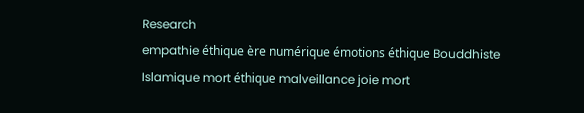Research
empathie éthique ère numérique émotions éthique Bouddhiste Islamique mort éthique malveillance joie mort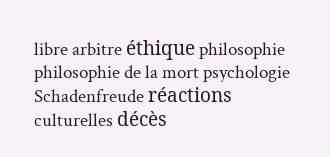libre arbitre éthique philosophie philosophie de la mort psychologie Schadenfreude réactions culturelles décès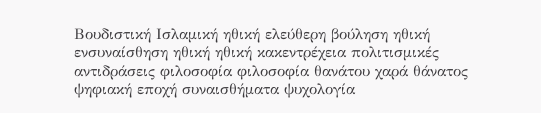Βουδιστική Ισλαμική ηθική ελεύθερη βούληση ηθική ενσυναίσθηση ηθική ηθική κακεντρέχεια πολιτισμικές αντιδράσεις φιλοσοφία φιλοσοφία θανάτου χαρά θάνατος ψηφιακή εποχή συναισθήματα ψυχολογία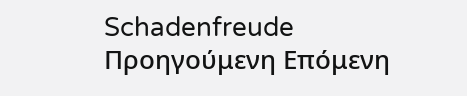Schadenfreude
Προηγούμενη Επόμενη